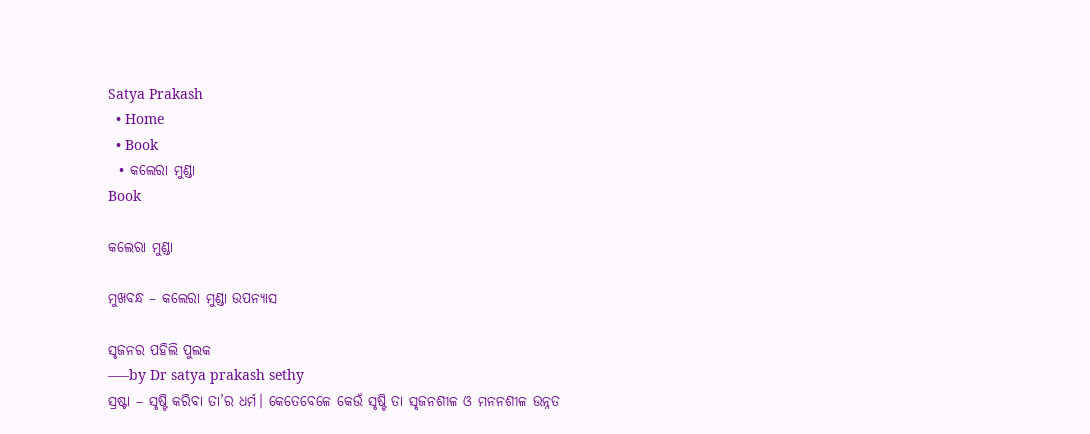Satya Prakash
  • Home
  • Book
  • କଲେରା ମୁଣ୍ଡା
Book

କଲେରା ମୁଣ୍ଡା

ମୁଖବନ୍ଧ – କଲେରା ମୁଣ୍ଡା ଉପନ୍ୟାସ

ସୃଜନର ପହିଲି ପୁଲକ
—–by Dr satya prakash sethy
ସ୍ରଷ୍ଟା – ସୃଷ୍ଟି କରିବା ତା’ର ଧର୍ମ। କେତେବେଳେ କେଉଁ ସୃଷ୍ଟି ତା ସୃଜନଶୀଳ ଓ ମନନଶୀଳ ଉନ୍ନତ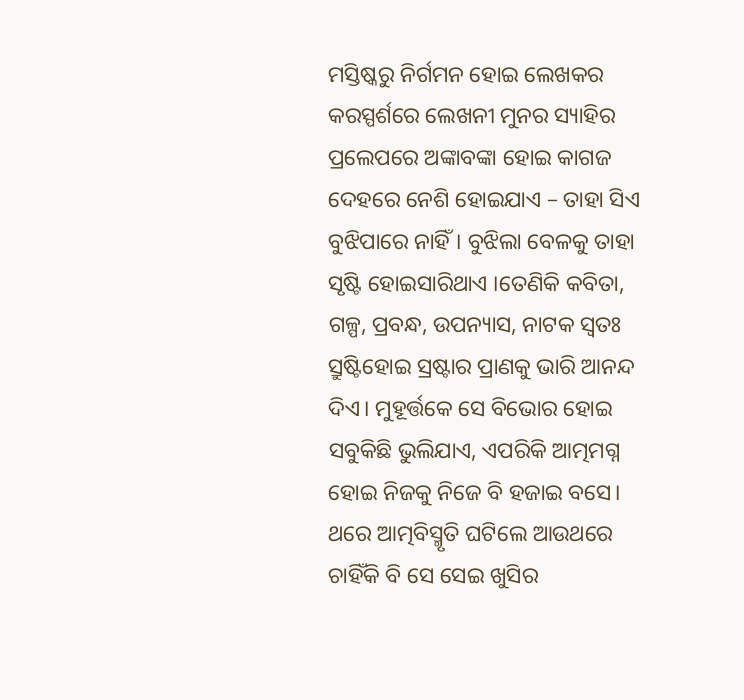ମସ୍ତିଷ୍କରୁ ନିର୍ଗମନ ହୋଇ ଲେଖକର କରସ୍ପର୍ଶରେ ଲେଖନୀ ମୁନର ସ୍ୟାହିର ପ୍ରଲେପରେ ଅଙ୍କାବଙ୍କା ହୋଇ କାଗଜ ଦେହରେ ନେଶି ହୋଇଯାଏ – ତାହା ସିଏ ବୁଝିପାରେ ନାହିଁ। ବୁଝିଲା ବେଳକୁ ତାହା ସୃଷ୍ଟି ହୋଇସାରିଥାଏ ।ତେଣିକି କବିତା, ଗଳ୍ପ, ପ୍ରବନ୍ଧ, ଉପନ୍ୟାସ, ନାଟକ ସ୍ୱତଃ ସ୍ରୁଷ୍ଟିହୋଇ ସ୍ରଷ୍ଟାର ପ୍ରାଣକୁ ଭାରି ଆନନ୍ଦ ଦିଏ। ମୁହୂର୍ତ୍ତକେ ସେ ବିଭୋର ହୋଇ ସବୁକିଛି ଭୁଲିଯାଏ, ଏପରିକି ଆତ୍ମମଗ୍ନ ହୋଇ ନିଜକୁ ନିଜେ ବି ହଜାଇ ବସେ। ଥରେ ଆତ୍ମବିସ୍ମୃତି ଘଟିଲେ ଆଉଥରେ ଚାହିଁକି ବି ସେ ସେଇ ଖୁସିର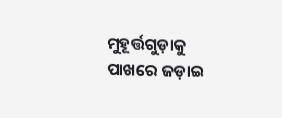ମୁହୂର୍ତ୍ତଗୁଡ଼ାକୁ ପାଖରେ ଜଡ଼ାଇ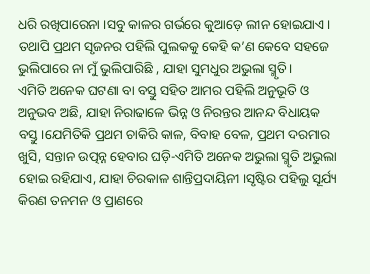ଧରି ରଖିପାରେନା ।ସବୁ କାଳର ଗର୍ଭରେ କୁଆଡ଼େ ଲୀନ ହୋଇଯାଏ। ତଥାପି ପ୍ରଥମ ସୃଜନର ପହିଲି ପୁଲକକୁ କେହି କ’ଣ କେବେ ସହଜେ ଭୁଲିପାରେ ନା ମୁଁ ଭୁଲିପାରିଛି , ଯାହା ସୁମଧୁର ଅଭୁଲା ସ୍ମୃତି।
ଏମିତି ଅନେକ ଘଟଣା ବା ବସ୍ତୁ ସହିତ ଆମର ପହିଲି ଅନୁଭୂତି ଓ ଅନୁଭବ ଅଛି, ଯାହା ନିରାଢାଳେ ଭିନ୍ନ ଓ ନିରନ୍ତର ଆନନ୍ଦ ବିଧାୟକ ବସ୍ତୁ।ଯେମିତିକି ପ୍ରଥମ ଚାକିରି କାଳ, ବିବାହ ବେଳ, ପ୍ରଥମ ଦରମାର ଖୁସି, ସନ୍ତାନ ଉତ୍ପନ୍ନ ହେବାର ଘଡ଼ି-ଏମିତି ଅନେକ ଅଭୁଲା ସ୍ମୃତି ଅଭୁଲା ହୋଇ ରହିଯାଏ, ଯାହା ଚିରକାଳ ଶାନ୍ତିପ୍ରଦାୟିନୀ ।ସୃଷ୍ଟିର ପହିଲୁ ସୂର୍ଯ୍ୟ କିରଣ ତନମନ ଓ ପ୍ରାଣରେ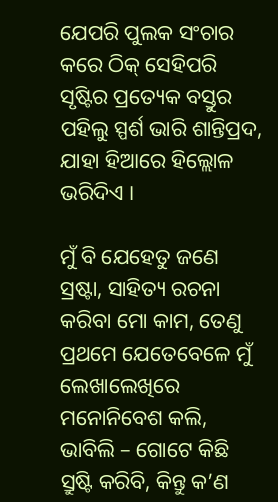ଯେପରି ପୁଲକ ସଂଚାର କରେ ଠିକ୍ ସେହିପରି ସୃଷ୍ଟିର ପ୍ରତ୍ୟେକ ବସ୍ତୁର ପହିଲୁ ସ୍ପର୍ଶ ଭାରି ଶାନ୍ତିପ୍ରଦ, ଯାହା ହିଆରେ ହିଲ୍ଲୋଳ ଭରିଦିଏ ।

ମୁଁ ବି ଯେହେତୁ ଜଣେ ସ୍ରଷ୍ଟା, ସାହିତ୍ୟ ରଚନା କରିବା ମୋ କାମ, ତେଣୁ ପ୍ରଥମେ ଯେତେବେଳେ ମୁଁ ଲେଖାଲେଖିରେ ମନୋନିବେଶ କଲି, ଭାବିଲି – ଗୋଟେ କିଛି ସ୍ରୁଷ୍ଟି କରିବି, କିନ୍ତୁ କ’ଣ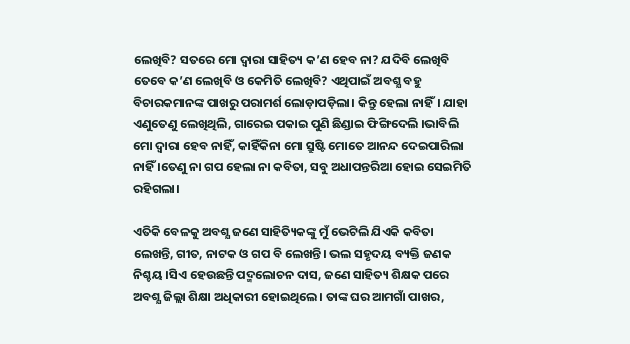ଲେଖିବି? ସତରେ ମୋ ଦ୍ୱାରା ସାହିତ୍ୟ କ’ଣ ହେବ ନା? ଯଦିବି ଲେଖିବି ତେବେ କ’ଣ ଲେଖିବି ଓ କେମିତି ଲେଖିବି? ଏଥିପାଇଁ ଅବଶ୍ଯ ବହୁ ବିଚାରକମାନଙ୍କ ପାଖରୁ ପରାମର୍ଶ ଲୋଡ଼ାପଡ଼ିଲା। କିନ୍ତୁ ହେଲା ନାହିଁ। ଯାହା ଏଣୁତେଣୁ ଲେଖିଥିଲି, ଗାରେଇ ପକାଇ ପୁଣି ଛିଣ୍ଡାଇ ଫିଙ୍ଗିଦେଲି ।ଭାବିଲି ମୋ ଦ୍ୱାରା ହେବ ନାହିଁ, କାହିଁକିନା ମୋ ସ୍ରୁଷ୍ଟି ମୋତେ ଆନନ୍ଦ ଦେଇପାରିଲା ନାହିଁ ।ତେଣୁ ନା ଗପ ହେଲା ନା କବିତା, ସବୁ ଅଧାପନ୍ତରିଆ ହୋଇ ସେଇମିତି ରହିଗଲା।

ଏତିକି ବେଳକୁ ଅବଶ୍ଯ ଜଣେ ସାହିତ୍ୟିକଙ୍କୁ ମୁଁ ଭେଟିଲି ଯିଏକି କବିତା ଲେଖନ୍ତି, ଗୀତ, ନାଟକ ଓ ଗପ ବି ଲେଖନ୍ତି। ଭଲ ସହୃଦୟ ବ୍ୟକ୍ତି ଜଣକ ନିଶ୍ଚୟ ।ସିଏ ହେଉଛନ୍ତି ପଦ୍ମଲୋଚନ ଦାସ, ଜଣେ ସାହିତ୍ୟ ଶିକ୍ଷକ ପରେ ଅବଶ୍ଯ ଜିଲ୍ଲା ଶିକ୍ଷା ଅଧିକାରୀ ହୋଇଥିଲେ। ତାଙ୍କ ଘର ଆମଗାଁ ପାଖର,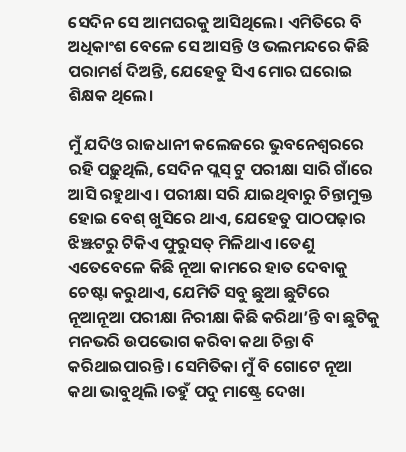ସେଦିନ ସେ ଆମଘରକୁ ଆସିଥିଲେ। ଏମିତିରେ ବି ଅଧିକାଂଶ ବେଳେ ସେ ଆସନ୍ତି ଓ ଭଲମନ୍ଦରେ କିଛି ପରାମର୍ଶ ଦିଅନ୍ତି, ଯେହେତୁ ସିଏ ମୋର ଘରୋଇ ଶିକ୍ଷକ ଥିଲେ।

ମୁଁ ଯଦିଓ ରାଜଧାନୀ କଲେଜରେ ଭୁବନେଶ୍ବରରେ ରହି ପଢ଼ୁଥିଲି, ସେଦିନ ପ୍ଲସ୍ ଟୁ ପରୀକ୍ଷା ସାରି ଗାଁରେ ଆସି ରହୁଥାଏ। ପରୀକ୍ଷା ସରି ଯାଇଥିବାରୁ ଚିନ୍ତାମୁକ୍ତ ହୋଇ ବେଶ୍ ଖୁସିରେ ଥାଏ, ଯେହେତୁ ପାଠପଢ଼ାର ଝିଞ୍ଝଟରୁ ଟିକିଏ ଫୁରୁସତ୍ ମିଳିଥାଏ ।ତେଣୁ ଏତେବେଳେ କିଛି ନୂଆ କାମରେ ହାତ ଦେବାକୁ ଚେଷ୍ଟା କରୁଥାଏ, ଯେମିତି ସବୁ ଛୁଆ ଛୁଟିରେ ନୂଆନୂଆ ପରୀକ୍ଷା ନିରୀକ୍ଷା କିଛି କରିଥା’ନ୍ତି ବା ଛୁଟିକୁ ମନଭରି ଉପଭୋଗ କରିବା କଥା ଚିନ୍ତା ବି କରିଥାଇପାରନ୍ତି। ସେମିତିକା ମୁଁ ବି ଗୋଟେ ନୂଆ କଥା ଭାବୁଥିଲି ।ତହୁଁ ପଦୁ ମାଷ୍ଟ୍ରେ ଦେଖା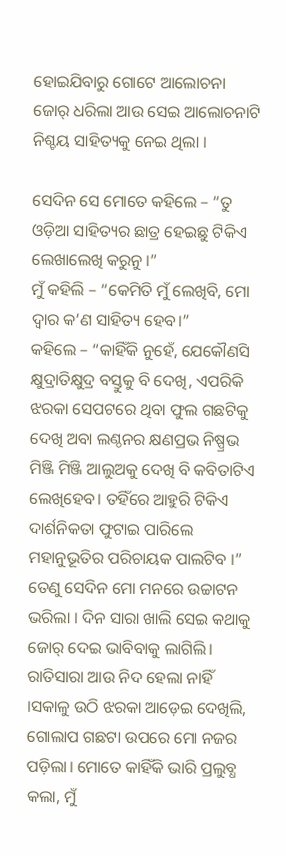ହୋଇଯିବାରୁ ଗୋଟେ ଆଲୋଚନା ଜୋର୍ ଧରିଲା ଆଉ ସେଇ ଆଲୋଚନାଟି ନିଶ୍ଚୟ ସାହିତ୍ୟକୁ ନେଇ ଥିଲା ।

ସେଦିନ ସେ ମୋତେ କହିଲେ – “ତୁ ଓଡ଼ିଆ ସାହିତ୍ୟର ଛାତ୍ର ହେଇଛୁ ଟିକିଏ ଲେଖାଲେଖି କରୁନୁ ।”
ମୁଁ କହିଲି – “କେମିତି ମୁଁ ଲେଖିବି, ମୋ ଦ୍ଵାର କ’ଣ ସାହିତ୍ୟ ହେବ।”
କହିଲେ – “କାହିଁକି ନୁହେଁ, ଯେକୌଣସି କ୍ଷୁଦ୍ରାତିକ୍ଷୁଦ୍ର ବସ୍ତୁକୁ ବି ଦେଖି, ଏପରିକି ଝରକା ସେପଟରେ ଥିବା ଫୁଲ ଗଛଟିକୁ ଦେଖି ଅବା ଲଣ୍ଠନର କ୍ଷଣପ୍ରଭ ନିଷ୍ପ୍ରଭ ମିଞ୍ଜି ମିଞ୍ଜି ଆଲୁଅକୁ ଦେଖି ବି କବିତାଟିଏ ଲେଖିହେବ। ତହିଁରେ ଆହୁରି ଟିକିଏ ଦାର୍ଶନିକତା ଫୁଟାଇ ପାରିଲେ ମହାନୁଭୂତିର ପରିଚାୟକ ପାଲଟିବ ।”
ତେଣୁ ସେଦିନ ମୋ ମନରେ ଉଚ୍ଚାଟନ ଭରିଲା । ଦିନ ସାରା ଖାଲି ସେଇ କଥାକୁ ଜୋର୍ ଦେଇ ଭାବିବାକୁ ଲାଗିଲି। ରାତିସାରା ଆଉ ନିଦ ହେଲା ନାହିଁ ।ସକାଳୁ ଉଠି ଝରକା ଆଡ଼େଇ ଦେଖିଲି, ଗୋଲାପ ଗଛଟା ଉପରେ ମୋ ନଜର ପଡ଼ିଲା। ମୋତେ କାହିଁକି ଭାରି ପ୍ରଲୁବ୍ଧ କଲା, ମୁଁ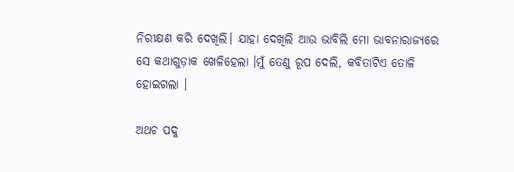ନିରୀକ୍ଷଣ କରି ଦେଖିଲି। ଯାହା ଦେଖିଲି ଆଉ ଭାବିଲି ମୋ ଭାବନାରାଜ୍ୟରେ ସେ କଥାଗୁଡ଼ାକ ଖେଳିହେଲା ।ମୁଁ ତେଣୁ ରୂପ ଦେଲି, କବିତାଟିଏ ତୋଳି ହୋଇଗଲା ।

ଅଥଚ ପଦୁ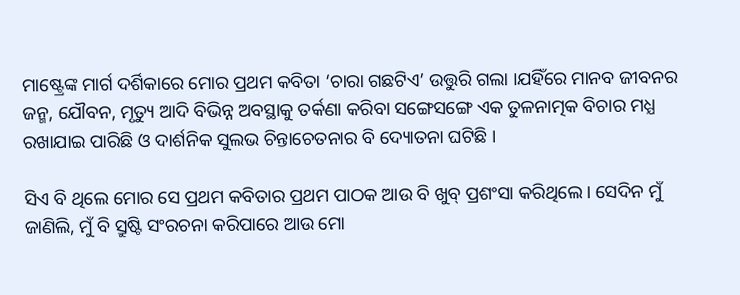ମାଷ୍ଟ୍ରେଙ୍କ ମାର୍ଗ ଦର୍ଶିକାରେ ମୋର ପ୍ରଥମ କବିତା ‘ଚାରା ଗଛଟିଏ’ ଉତ୍ତୁରି ଗଲା ।ଯହିଁରେ ମାନବ ଜୀବନର ଜନ୍ମ, ଯୌବନ, ମୃତ୍ୟୁ ଆଦି ବିଭିନ୍ନ ଅବସ୍ଥାକୁ ତର୍କଣା କରିବା ସଙ୍ଗେସଙ୍ଗେ ଏକ ତୁଳନାତ୍ମକ ବିଚାର ମଧ୍ଯ ରଖାଯାଇ ପାରିଛି ଓ ଦାର୍ଶନିକ ସୁଲଭ ଚିନ୍ତାଚେତନାର ବି ଦ୍ୟୋତନା ଘଟିଛି ।

ସିଏ ବି ଥିଲେ ମୋର ସେ ପ୍ରଥମ କବିତାର ପ୍ରଥମ ପାଠକ ଆଉ ବି ଖୁବ୍ ପ୍ରଶଂସା କରିଥିଲେ। ସେଦିନ ମୁଁ ଜାଣିଲି, ମୁଁ ବି ସ୍ରୁଷ୍ଟି ସଂରଚନା କରିପାରେ ଆଉ ମୋ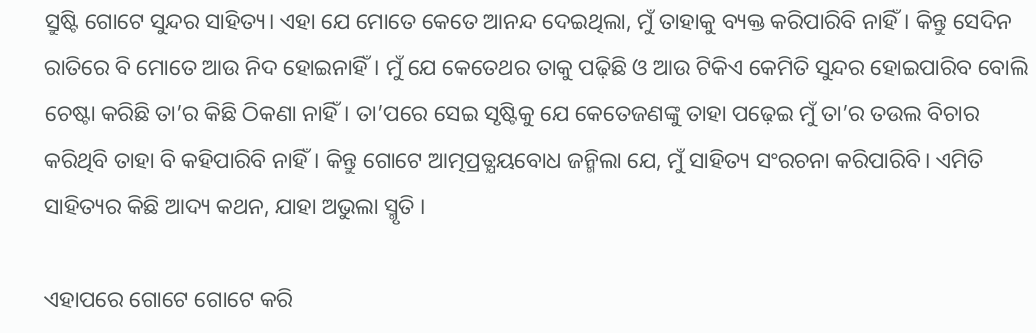ସ୍ରୁଷ୍ଟି ଗୋଟେ ସୁନ୍ଦର ସାହିତ୍ୟ। ଏହା ଯେ ମୋତେ କେତେ ଆନନ୍ଦ ଦେଇଥିଲା, ମୁଁ ତାହାକୁ ବ୍ୟକ୍ତ କରିପାରିବି ନାହିଁ। କିନ୍ତୁ ସେଦିନ ରାତିରେ ବି ମୋତେ ଆଉ ନିଦ ହୋଇନାହିଁ। ମୁଁ ଯେ କେତେଥର ତାକୁ ପଢ଼ିଛି ଓ ଆଉ ଟିକିଏ କେମିତି ସୁନ୍ଦର ହୋଇପାରିବ ବୋଲି ଚେଷ୍ଟା କରିଛି ତା’ର କିଛି ଠିକଣା ନାହିଁ। ତା’ପରେ ସେଇ ସୃଷ୍ଟିକୁ ଯେ କେତେଜଣଙ୍କୁ ତାହା ପଢ଼େଇ ମୁଁ ତା’ର ତଉଲ ବିଚାର କରିଥିବି ତାହା ବି କହିପାରିବି ନାହିଁ। କିନ୍ତୁ ଗୋଟେ ଆତ୍ମପ୍ରତ୍ଯୟବୋଧ ଜନ୍ମିଲା ଯେ, ମୁଁ ସାହିତ୍ୟ ସଂରଚନା କରିପାରିବି। ଏମିତି ସାହିତ୍ୟର କିଛି ଆଦ୍ୟ କଥନ, ଯାହା ଅଭୁଲା ସ୍ମୃତି ।

ଏହାପରେ ଗୋଟେ ଗୋଟେ କରି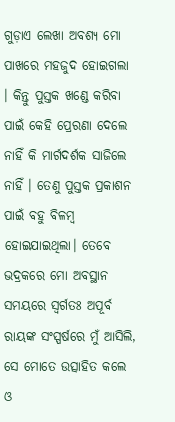ଗୁଡ଼ାଏ ଲେଖା ଅବଶ୍ଯ ମୋ ପାଖରେ ମହଜୁଦ ହୋଇଗଲା । କିନ୍ତୁ ପୁସ୍ତକ ଖଣ୍ଡେ କରିବା ପାଇଁ କେହି ପ୍ରେରଣା ଦେଲେ ନାହିଁ କି ମାର୍ଗଦର୍ଶକ ସାଜିଲେ ନାହିଁ । ତେଣୁ ପୁସ୍ତକ ପ୍ରକାଶନ ପାଇଁ ବହୁ ବିଳମ୍ବ ହୋଇଯାଇଥିଲା। ତେବେ ଭଦ୍ରକରେ ମୋ ଅବସ୍ଥାନ ସମୟରେ ସ୍ୱର୍ଗତଃ ଅପୂର୍ବ ରାୟଙ୍କ ସଂସ୍ପର୍ଷରେ ମୁଁ ଆସିଲି, ସେ ମୋତେ ଉତ୍ସାହିତ କଲେ ଓ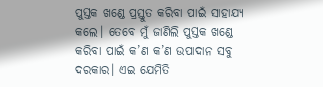ପୁସ୍ତକ ଖଣ୍ଡେ ପ୍ରସ୍ତୁତ କରିବା ପାଇଁ ସାହାଯ୍ଯ କଲେ। ତେବେ ମୁଁ ଜାଣିଲି ପୁସ୍ତକ ଖଣ୍ଡେ କରିବା ପାଇଁ କ’ଣ କ’ଣ ଉପାଦାନ ସବୁ ଦରକାର। ଏଇ ଯେମିତି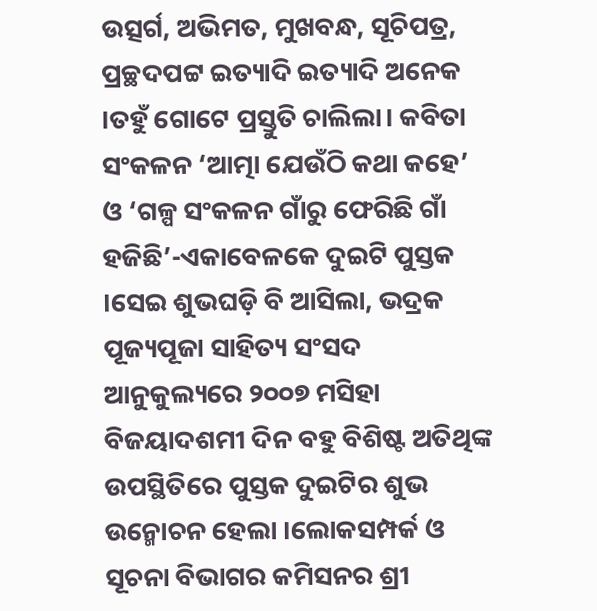ଉତ୍ସର୍ଗ, ଅଭିମତ, ମୁଖବନ୍ଧ, ସୂଚିପତ୍ର, ପ୍ରଚ୍ଛଦପଟ୍ଟ ଇତ୍ୟାଦି ଇତ୍ୟାଦି ଅନେକ ।ତହୁଁ ଗୋଟେ ପ୍ରସ୍ତୁତି ଚାଲିଲା। କବିତା ସଂକଳନ ‘ଆତ୍ମା ଯେଉଁଠି କଥା କହେ’ ଓ ‘ଗଳ୍ପ ସଂକଳନ ଗାଁରୁ ଫେରିଛି ଗାଁ ହଜିଛି’-ଏକାବେଳକେ ଦୁଇଟି ପୁସ୍ତକ ।ସେଇ ଶୁଭଘଡ଼ି ବି ଆସିଲା, ଭଦ୍ରକ ପୂଜ୍ୟପୂଜା ସାହିତ୍ୟ ସଂସଦ ଆନୁକୁଲ୍ୟରେ ୨୦୦୭ ମସିହା ବିଜୟାଦଶମୀ ଦିନ ବହୁ ବିଶିଷ୍ଟ ଅତିଥିଙ୍କ ଉପସ୍ଥିତିରେ ପୁସ୍ତକ ଦୁଇଟିର ଶୁଭ ଉନ୍ମୋଚନ ହେଲା ।ଲୋକସମ୍ପର୍କ ଓ ସୂଚନା ବିଭାଗର କମିସନର ଶ୍ରୀ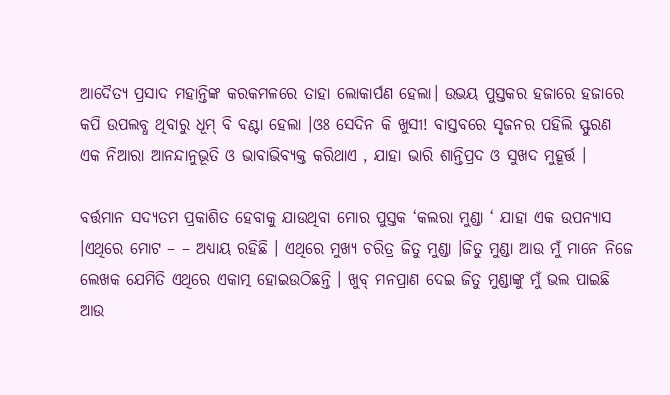ଆଦୈତ୍ୟ ପ୍ରସାଦ ମହାନ୍ତିଙ୍କ କରକମଳରେ ତାହା ଲୋକାର୍ପଣ ହେଲା। ଉଭୟ ପୁସ୍ତକର ହଜାରେ ହଜାରେ କପି ଉପଲବ୍ଧ ଥିବାରୁ ଧୂମ୍ ବି ବଣ୍ଟା ହେଲା ।ଓଃ ସେଦିନ କି ଖୁସୀ! ବାସ୍ତବରେ ସୃଜନର ପହିଲି ସ୍ଫୁରଣ ଏକ ନିଆରା ଆନନ୍ଦାନୁଭୂତି ଓ ଭାବାଭିବ୍ୟକ୍ତ କରିଥାଏ , ଯାହା ଭାରି ଶାନ୍ତିପ୍ରଦ ଓ ସୁଖଦ ମୁହୂର୍ତ୍ତ ।

ବର୍ତ୍ତମାନ ସଦ୍ୟତମ ପ୍ରକାଶିତ ହେବାକୁ ଯାଉଥିବା ମୋର ପୁସ୍ତକ ‘କଲରା ମୁଣ୍ଡା ‘ ଯାହା ଏକ ଉପନ୍ୟାସ ।ଏଥିରେ ମୋଟ – – ଅଧ୍ୟାୟ ରହିଛି । ଏଥିରେ ମୁଖ୍ୟ ଚରିତ୍ର ଜିତୁ ମୁଣ୍ଡା ।ଜିତୁ ମୁଣ୍ଡା ଆଉ ମୁଁ ମାନେ ନିଜେ ଲେଖକ ଯେମିତି ଏଥିରେ ଏକାତ୍ମ ହୋଇଉଠିଛନ୍ତି । ଖୁବ୍ ମନପ୍ରାଣ ଦେଇ ଜିତୁ ମୁଣ୍ଡାଙ୍କୁ ମୁଁ ଭଲ ପାଇଛି ଆଉ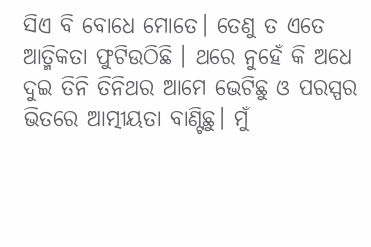ସିଏ ବି ବୋଧେ ମୋତେ। ତେଣୁ ତ ଏତେ ଆତ୍ମିକତା ଫୁଟିଉଠିଛି । ଥରେ ନୁହେଁ କି ଅଧେ ଦୁଇ ତିନି ତିନିଥର ଆମେ ଭେଟିଛୁ ଓ ପରସ୍ପର ଭିତରେ ଆତ୍ମୀୟତା ବାଣ୍ଟିଛୁ। ମୁଁ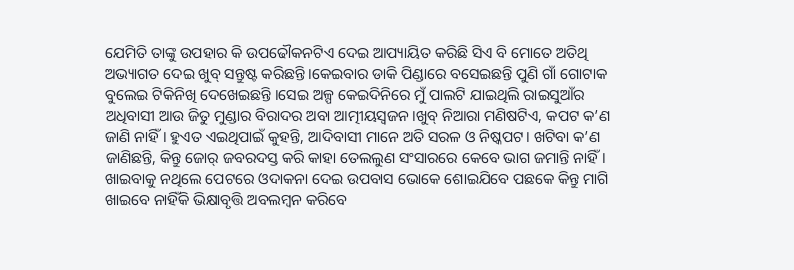ଯେମିତି ତାଙ୍କୁ ଉପହାର କି ଉପଢୌକନଟିଏ ଦେଇ ଆପ୍ୟାୟିତ କରିଛି ସିଏ ବି ମୋତେ ଅତିଥି ଅଭ୍ୟାଗତ ଦେଇ ଖୁବ୍ ସନ୍ତୁଷ୍ଟ କରିଛନ୍ତି ।କେଇବାର ଡାକି ପିଣ୍ଡାରେ ବସେଇଛନ୍ତି ପୁଣି ଗାଁ ଗୋଟାକ ବୁଲେଇ ଟିକିନିଖି ଦେଖେଇଛନ୍ତି ।ସେଇ ଅଳ୍ପ କେଇଦିନିରେ ମୁଁ ପାଲଟି ଯାଇଥିଲି ରାଇସୁଆଁର ଅଧିବାସୀ ଆଉ ଜିତୁ ମୁଣ୍ଡାର ବିରାଦର ଅବା ଆତ୍ମୀୟସ୍ଵଜନ।ଖୁବ୍ ନିଆରା ମଣିଷଟିଏ, କପଟ କ’ଣ ଜାଣି ନାହିଁ। ହୁଏତ ଏଇଥିପାଇଁ କୁହନ୍ତି, ଆଦିବାସୀ ମାନେ ଅତି ସରଳ ଓ ନିଷ୍କପଟ। ଖଟିବା କ’ଣ ଜାଣିଛନ୍ତି, କିନ୍ତୁ ଜୋର୍ ଜବରଦସ୍ତ କରି କାହା ତେଲଲୁଣ ସଂସାରରେ କେବେ ଭାଗ ଜମାନ୍ତି ନାହିଁ। ଖାଇବାକୁ ନଥିଲେ ପେଟରେ ଓଦାକନା ଦେଇ ଉପବାସ ଭୋକେ ଶୋଇଯିବେ ପଛକେ କିନ୍ତୁ ମାଗି ଖାଇବେ ନାହିଁକି ଭିକ୍ଷାବୃତ୍ତି ଅବଲମ୍ବନ କରିବେ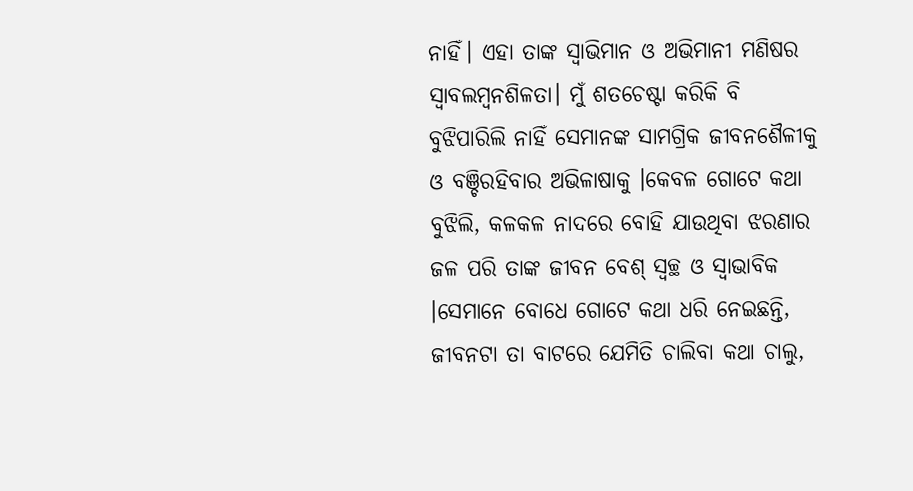ନାହିଁ। ଏହା ତାଙ୍କ ସ୍ୱାଭିମାନ ଓ ଅଭିମାନୀ ମଣିଷର ସ୍ୱାବଲମ୍ବନଶିଳତା। ମୁଁ ଶତଚେଷ୍ଟା କରିକି ବି ବୁଝିପାରିଲି ନାହିଁ ସେମାନଙ୍କ ସାମଗ୍ରିକ ଜୀବନଶୈଳୀକୁ ଓ ବଞ୍ଚିରହିବାର ଅଭିଳାଷାକୁ ।କେବଳ ଗୋଟେ କଥା ବୁଝିଲି, କଳକଳ ନାଦରେ ବୋହି ଯାଉଥିବା ଝରଣାର ଜଳ ପରି ତାଙ୍କ ଜୀବନ ବେଶ୍ ସ୍ଵଚ୍ଛ ଓ ସ୍ଵାଭାବିକ ।ସେମାନେ ବୋଧେ ଗୋଟେ କଥା ଧରି ନେଇଛନ୍ତି, ଜୀବନଟା ତା ବାଟରେ ଯେମିତି ଚାଲିବା କଥା ଚାଲୁ,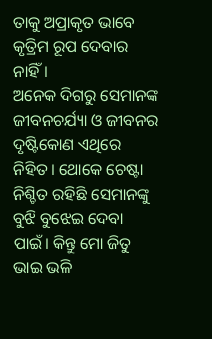ତାକୁ ଅପ୍ରାକୃତ ଭାବେ କୃତ୍ରିମ ରୂପ ଦେବାର ନାହିଁ।
ଅନେକ ଦିଗରୁ ସେମାନଙ୍କ ଜୀବନଚର୍ଯ୍ୟା ଓ ଜୀବନର ଦୃଷ୍ଟିକୋଣ ଏଥିରେ ନିହିତ। ଥୋକେ ଚେଷ୍ଟା ନିଶ୍ଚିତ ରହିଛି ସେମାନଙ୍କୁ ବୁଝି ବୁଝେଇ ଦେବା ପାଇଁ। କିନ୍ତୁ ମୋ ଜିତୁ ଭାଇ ଭଳି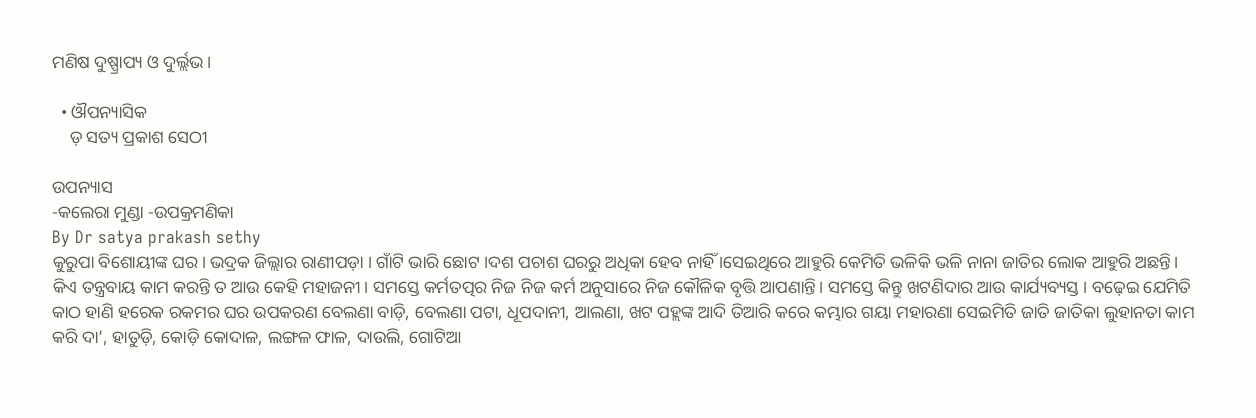ମଣିଷ ଦୁଷ୍ପ୍ରାପ୍ୟ ଓ ଦୁର୍ଲ୍ଲଭ।

  • ଔପନ୍ୟାସିକ
    ଡ଼ ସତ୍ୟ ପ୍ରକାଶ ସେଠୀ

ଉପନ୍ୟାସ
-କଲେରା ମୁଣ୍ଡା -ଉପକ୍ରମଣିକା
By Dr satya prakash sethy
କୁରୁପା ବିଶୋୟୀଙ୍କ ଘର। ଭଦ୍ରକ ଜିଲ୍ଲାର ରାଣୀପଡ଼ା । ଗାଁଟି ଭାରି ଛୋଟ ।ଦଶ ପଚାଶ ଘରରୁ ଅଧିକା ହେବ ନାହିଁ ।ସେଇଥିରେ ଆହୁରି କେମିତି ଭଳିକି ଭଳି ନାନା ଜାତିର ଲୋକ ଆହୁରି ଅଛନ୍ତି। କିଏ ତନ୍ତ୍ରବାୟ କାମ କରନ୍ତି ତ ଆଉ କେହି ମହାଜନୀ। ସମସ୍ତେ କର୍ମତତ୍ପର ନିଜ ନିଜ କର୍ମ ଅନୁସାରେ ନିଜ କୌଳିକ ବୃତ୍ତି ଆପଣାନ୍ତି। ସମସ୍ତେ କିନ୍ତୁ ଖଟଣିଦାର ଆଉ କାର୍ଯ୍ୟବ୍ୟସ୍ତ । ବଢ଼େଇ ଯେମିତି କାଠ ହାଣି ହରେକ ରକମର ଘର ଉପକରଣ ବେଲଣା ବାଡ଼ି, ବେଲଣା ପଟା, ଧୂପଦାନୀ, ଆଲଣା, ଖଟ ପହ୍ଲଙ୍କ ଆଦି ତିଆରି କରେ କମ୍ଭାର ଗୟା ମହାରଣା ସେଇମିତି ଜାତି ଜାତିକା ଲୁହାନତା କାମ କରି ଦା’, ହାତୁଡ଼ି, କୋଡ଼ି କୋଦାଳ, ଲଙ୍ଗଳ ଫାଳ, ଦାଉଲି, ଗୋଟିଆ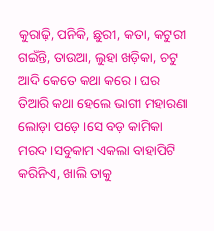କୁରାଢ଼ି, ପନିକି, ଛୁରୀ, କତା, କଟୁରୀ ଗଇଁନ୍ତି, ତାଉଆ, ଲୁହା ଖଡ଼ିକା, ଚଟୁ ଆଦି କେତେ କଥା କରେ। ଘର ତିଆରି କଥା ହେଲେ ଭାଗୀ ମହାରଣା ଲୋଡ଼ା ପଡ଼େ ।ସେ ବଡ଼ କାମିକା ମରଦ ।ସବୁକାମ ଏକଲା ବାହାପିଟି କରିନିଏ, ଖାଲି ତାକୁ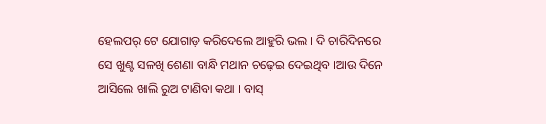ହେଲପର୍ ଟେ ଯୋଗାଡ଼ କରିଦେଲେ ଆହୁରି ଭଲ । ଦି ଚାରିଦିନରେ ସେ ଖୁଣ୍ଟ ସଳଖି ଶେଣା ବାନ୍ଧି ମଥାନ ଚଢ଼େଇ ଦେଇଥିବ ।ଆଉ ଦିନେ ଆସିଲେ ଖାଲି ରୁଅ ଟାଣିବା କଥା । ବାସ୍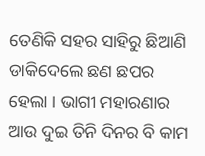ତେଣିକି ସହର ସାହିରୁ ଛିଆଣି ଡାକିଦେଲେ ଛଣ ଛପର ହେଲା । ଭାଗୀ ମହାରଣାର ଆଉ ଦୁଇ ତିନି ଦିନର ବି କାମ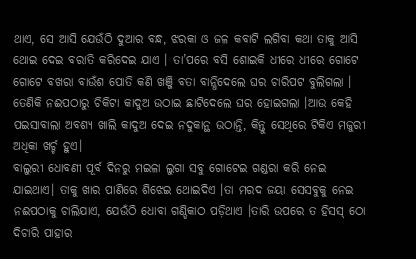ଥାଏ, ସେ ଆସି ଯେଉଁଠି ଦୁଆର ବନ୍ଧ, ଝରକା ଓ ଜଳ କବାଟି ଲଗିବା କଥା ତାକୁ ଆସି ଥୋଇ ଦେଇ ବରାତି କରିଦେଇ ଯାଏ । ତା’ପରେ ବସି ଶୋଇକି ଧୀରେ ଧୀରେ ଗୋଟେ ଗୋଟେ ବଖରା ବାଉଁଶ ପୋତି କଣି ଖଞ୍ଜି ବତା ବାନ୍ଧିଦେଲେ ଘର ଚାରିପଟ ବୁଲିଗଲା । ତେଣିକି ନଈପଠାରୁ ଚିକିଟା କାଦୁଅ ଉଠାଇ ଛାଟିଦେଲେ ଘର ହୋଇଗଲା ।ଆଉ କେହି ପଇସାବାଲା ଅବଶ୍ୟ ଖାଲି କାଦୁଅ ଦେଇ ନଦୁକାନ୍ଥ ଉଠାନ୍ତି, କିନ୍ତୁ ସେଥିରେ ଟିକିଏ ମଜୁରୀ ଅଧିକା ଖର୍ଚ୍ଚ ହୁଏ।
ବାଲୁରୀ ଧୋବଣୀ ପୂର୍ବ ଦିନରୁ ମଇଳା ଲୁଗା ସବୁ ଗୋଟେଇ ଗଣ୍ଡରା କରି ନେଇ ଯାଇଥାଏ। ତାକୁ ଖାର ପାଣିରେ ଶିଝେଇ ଥୋଇଦିଏ ।ତା ମରଦ ଜୟା ସେସବୁକୁ ନେଇ ନଈପଠାକୁ ଚାଲିଯାଏ, ଯେଉଁଠି ଧୋବା ଗଣ୍ଡିକାଠ ପଡ଼ିଥାଏ ।ତାରି ଉପରେ ତ ହିସସ୍ ଠୋ ଦିଚାରି ପାହାର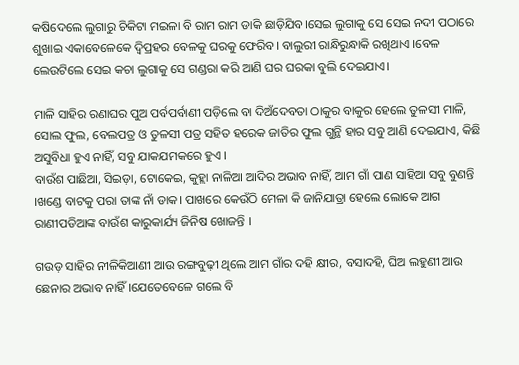କଷିଦେଲେ ଲୁଗାରୁ ଚିକିଟା ମଇଳା ବି ରାମ ରାମ ଡାକି ଛାଡ଼ିଯିବ।ସେଇ ଲୁଗାକୁ ସେ ସେଇ ନଦୀ ପଠାରେ ଶୁଖାଇ ଏକାବେଳେକେ ଦ୍ବିପ୍ରହର ବେଳକୁ ଘରକୁ ଫେରିବ। ବାଲୁରୀ ରାନ୍ଧିରୁନ୍ଧାକି ରଖିଥାଏ ।ବେଳ ଲେଉଟିଲେ ସେଇ କଚା ଲୁଗାକୁ ସେ ଗଣ୍ଡରା କରି ଆଣି ଘର ଘରକା ବୁଲି ଦେଇଯାଏ।

ମାଳି ସାହିର ରଣାଘର ପୁଅ ପର୍ବପର୍ବାଣୀ ପଡ଼ିଲେ ବା ଦିଅଁଦେବତା ଠାକୁର ବାକୁର ହେଲେ ତୁଳସୀ ମାଳି, ସୋଲ ଫୁଲ, ବେଲପତ୍ର ଓ ତୁଳସୀ ପତ୍ର ସହିତ ହରେକ ଜାତିର ଫୁଲ ଗୁନ୍ଥି ହାର ସବୁ ଆଣି ଦେଇଯାଏ, କିଛି ଅସୁବିଧା ହୁଏ ନାହିଁ, ସବୁ ଯାକଯମକରେ ହୁଏ ।
ବାଉଁଶ ପାଛିଆ, ସିଇଡ଼ା, ଟୋକେଇ, କୁହ୍ଲା ନାଳିଆ ଆଦିର ଅଭାବ ନାହିଁ, ଆମ ଗାଁ ପାଣ ସାହିଆ ସବୁ ବୁଣନ୍ତି ।ଖଣ୍ଡେ ବାଟକୁ ପରା ତାଙ୍କ ନାଁ ଡାକ। ପାଖରେ କେଉଁଠି ମେଳା କି ଜାନିଯାତ୍ରା ହେଲେ ଲୋକେ ଆଗ ରାଣୀପଡିଆଙ୍କ ବାଉଁଶ କାରୁକାର୍ଯ୍ୟ ଜିନିଷ ଖୋଜନ୍ତି ।

ଗଉଡ଼ ସାହିର ନୀଳିକିଆଣୀ ଆଉ ରଙ୍ଗବୁଢ଼ୀ ଥିଲେ ଆମ ଗାଁର ଦହି କ୍ଷୀର, ବସାଦହି, ଘିଅ ଲହୁଣୀ ଆଉ ଛେନାର ଅଭାବ ନାହିଁ ।ଯେତେବେଳେ ଗଲେ ବି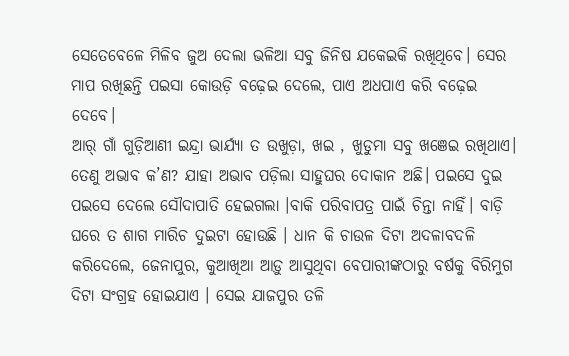ସେତେବେଳେ ମିଳିବ ଜୁଅ ଦେଲା ଭଳିଆ ସବୁ ଜିନିଷ ଯକେଇକି ରଖିଥିବେ। ସେର ମାପ ରଖିଛନ୍ତି ପଇସା କୋଉଡ଼ି ବଢ଼େଇ ଦେଲେ, ପାଏ ଅଧପାଏ କରି ବଢ଼େଇ ଦେବେ।
ଆର୍ ଗାଁ ଗୁଡ଼ିଆଣୀ ଇନ୍ଦ୍ରା ଭାର୍ଯ୍ୟା ତ ଉଖୁଡ଼ା, ଖଇ , ଖୁଡୁମା ସବୁ ଖଞେଇ ରଖିଥାଏ। ତେଣୁ ଅଭାବ କ’ଣ? ଯାହା ଅଭାବ ପଡ଼ିଲା ସାହୁଘର ଦୋକାନ ଅଛି। ପଇସେ ଦୁଇ ପଇସେ ଦେଲେ ସୌଦାପାତି ହେଇଗଲା ।ବାକି ପରିବାପତ୍ର ପାଇଁ ଚିନ୍ତା ନାହିଁ। ବାଡ଼ି ଘରେ ତ ଶାଗ ମାରିଚ ଦୁଇଟା ହୋଉଛି । ଧାନ କି ଚାଉଳ ଦିଟା ଅଦଳାବଦଳି କରିଦେଲେ, ଜେନାପୁର, କୁଆଖିଆ ଆଡ଼ୁ ଆସୁଥିବା ବେପାରୀଙ୍କଠାରୁ ବର୍ଷକୁ ବିରିମୁଗ ଦିଟା ସଂଗ୍ରହ ହୋଇଯାଏ । ସେଇ ଯାଜପୁର ତଳି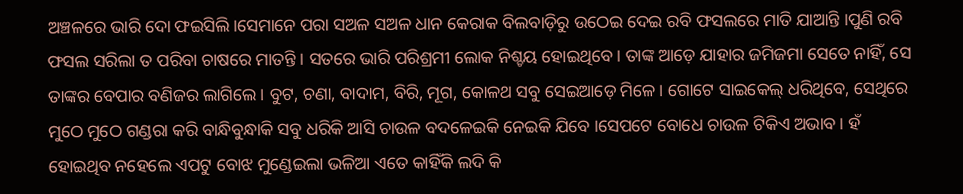ଅଞ୍ଚଳରେ ଭାରି ଦୋ ଫଇସିଲି।ସେମାନେ ପରା ସଅଳ ସଅଳ ଧାନ କେରାକ ବିଲବାଡ଼ିରୁ ଉଠେଇ ଦେଇ ରବି ଫସଲରେ ମାତି ଯାଆନ୍ତି ।ପୁଣି ରବି ଫସଲ ସରିଲା ତ ପରିବା ଚାଷରେ ମାତନ୍ତି । ସତରେ ଭାରି ପରିଶ୍ରମୀ ଲୋକ ନିଶ୍ଚୟ ହୋଇଥିବେ। ତାଙ୍କ ଆଡ଼େ ଯାହାର ଜମିଜମା ସେତେ ନାହିଁ, ସେ ତାଙ୍କର ବେପାର ବଣିଜର ଲାଗିଲେ। ବୁଟ, ଚଣା, ବାଦାମ, ବିରି, ମୂଗ, କୋଳଥ ସବୁ ସେଇଆଡ଼େ ମିଳେ। ଗୋଟେ ସାଇକେଲ୍ ଧରିଥିବେ, ସେଥିରେ ମୁଠେ ମୁଠେ ଗଣ୍ଡରା କରି ବାନ୍ଧିବୁନ୍ଧାକି ସବୁ ଧରିକି ଆସି ଚାଉଳ ବଦଳେଇକି ନେଇକି ଯିବେ ।ସେପଟେ ବୋଧେ ଚାଉଳ ଟିକିଏ ଅଭାବ। ହଁ ହୋଇଥିବ ନହେଲେ ଏପଟୁ ବୋଝ ମୁଣ୍ଡେଇଲା ଭଳିଆ ଏତେ କାହିଁକି ଲଦି କି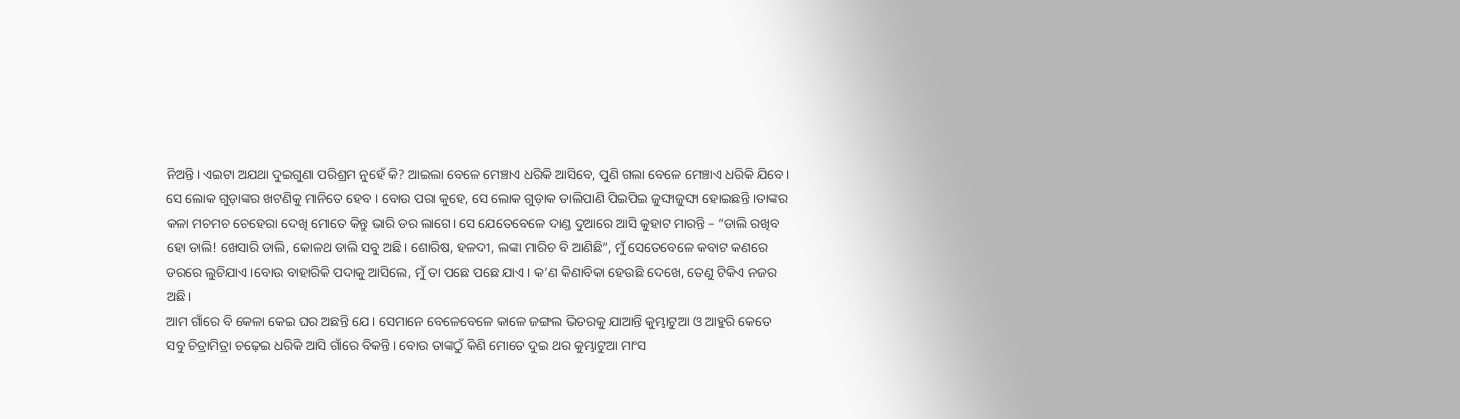ନିଅନ୍ତି। ଏଇଟା ଅଯଥା ଦୁଇଗୁଣା ପରିଶ୍ରମ ନୁହେଁ କି? ଆଇଲା ବେଳେ ମେଞ୍ଚାଏ ଧରିକି ଆସିବେ, ପୁଣି ଗଲା ବେଳେ ମେଞ୍ଚାଏ ଧରିକି ଯିବେ। ସେ ଲୋକ ଗୁଡ଼ାଙ୍କର ଖଟଣିକୁ ମାନିତେ ହେବ । ବୋଉ ପରା କୁହେ, ସେ ଲୋକ ଗୁଡ଼ାକ ଡାଲିପାଣି ପିଇପିଇ ଜୁଙ୍ଘାଜୁଙ୍ଘା ହୋଇଛନ୍ତି ।ତାଙ୍କର କଳା ମଚମଚ ଚେହେରା ଦେଖି ମୋତେ କିନ୍ତୁ ଭାରି ଡର ଲାଗେ। ସେ ଯେତେବେଳେ ଦାଣ୍ଡ ଦୁଆରେ ଆସି କୁହାଟ ମାରନ୍ତି – “ଡାଲି ରଖିବ ହୋ ଡାଲି! ଖେସାରି ଡାଲି, କୋଳଥ ଡାଲି ସବୁ ଅଛି। ଶୋରିଷ, ହଳଦୀ, ଲଙ୍କା ମାରିଚ ବି ଆଣିଛି”, ମୁଁ ସେତେବେଳେ କବାଟ କଣରେ ଡରରେ ଲୁଚିଯାଏ ।ବୋଉ ବାହାରିକି ପଦାକୁ ଆସିଲେ, ମୁଁ ତା ପଛେ ପଛେ ଯାଏ। କ’ଣ କିଣାବିକା ହେଉଛି ଦେଖେ, ତେଣୁ ଟିକିଏ ନଜର ଅଛି।
ଆମ ଗାଁରେ ବି କେଳା କେଇ ଘର ଅଛନ୍ତି ଯେ । ସେମାନେ ବେଳେବେଳେ କାଳେ ଜଙ୍ଗଲ ଭିତରକୁ ଯାଆନ୍ତି କୁମ୍ଭାଟୁଆ ଓ ଆହୁରି କେତେ ସବୁ ଚିତ୍ରାମିତ୍ରା ଚଢ଼େଇ ଧରିକି ଆସି ଗାଁରେ ବିକନ୍ତି। ବୋଉ ତାଙ୍କଠୁଁ କିଣି ମୋତେ ଦୁଇ ଥର କୁମ୍ଭାଟୁଆ ମାଂସ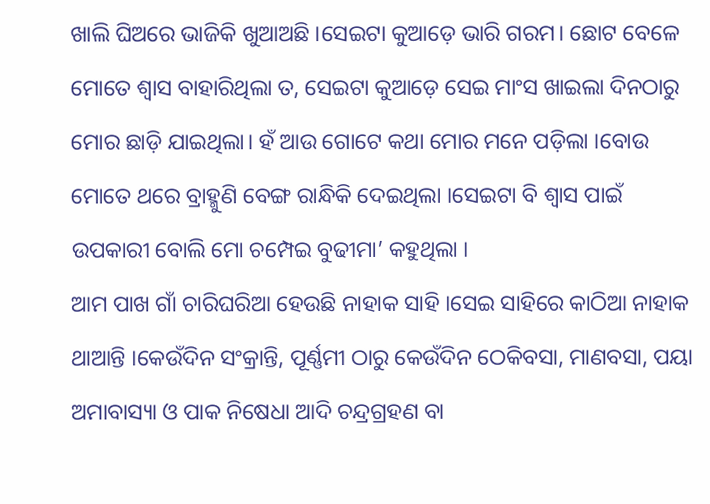ଖାଲି ଘିଅରେ ଭାଜିକି ଖୁଆଅଛି ।ସେଇଟା କୁଆଡ଼େ ଭାରି ଗରମ। ଛୋଟ ବେଳେ ମୋତେ ଶ୍ୱାସ ବାହାରିଥିଲା ତ, ସେଇଟା କୁଆଡ଼େ ସେଇ ମାଂସ ଖାଇଲା ଦିନଠାରୁ ମୋର ଛାଡ଼ି ଯାଇଥିଲା। ହଁ ଆଉ ଗୋଟେ କଥା ମୋର ମନେ ପଡ଼ିଲା ।ବୋଉ ମୋତେ ଥରେ ବ୍ରାହ୍ମୁଣି ବେଙ୍ଗ ରାନ୍ଧିକି ଦେଇଥିଲା ।ସେଇଟା ବି ଶ୍ୱାସ ପାଇଁ ଉପକାରୀ ବୋଲି ମୋ ଚମ୍ପେଇ ବୁଢୀମା’ କହୁଥିଲା ।
ଆମ ପାଖ ଗାଁ ଚାରିଘରିଆ ହେଉଛି ନାହାକ ସାହି ।ସେଇ ସାହିରେ କାଠିଆ ନାହାକ ଥାଆନ୍ତି ।କେଉଁଦିନ ସଂକ୍ରାନ୍ତି, ପୂର୍ଣ୍ଣମୀ ଠାରୁ କେଉଁଦିନ ଠେକିବସା, ମାଣବସା, ପୟା ଅମାବାସ୍ୟା ଓ ପାକ ନିଷେଧା ଆଦି ଚନ୍ଦ୍ରଗ୍ରହଣ ବା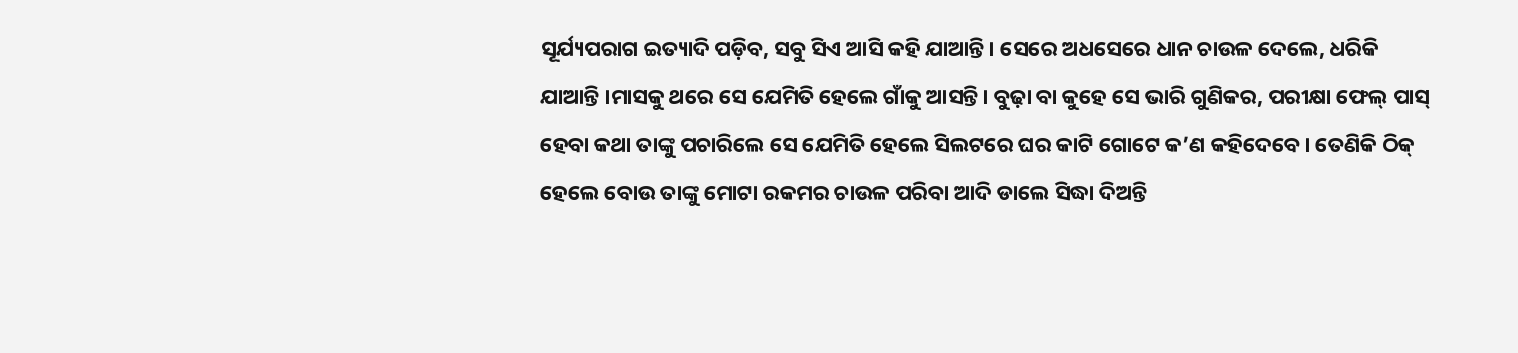ସୂର୍ଯ୍ୟପରାଗ ଇତ୍ୟାଦି ପଡ଼ିବ, ସବୁ ସିଏ ଆସି କହି ଯାଆନ୍ତି। ସେରେ ଅଧସେରେ ଧାନ ଚାଉଳ ଦେଲେ, ଧରିକି ଯାଆନ୍ତି ।ମାସକୁ ଥରେ ସେ ଯେମିତି ହେଲେ ଗାଁକୁ ଆସନ୍ତି। ବୁଢ଼ା ବା କୁହେ ସେ ଭାରି ଗୁଣିକର, ପରୀକ୍ଷା ଫେଲ୍ ପାସ୍ ହେବା କଥା ତାଙ୍କୁ ପଚାରିଲେ ସେ ଯେମିତି ହେଲେ ସିଲଟରେ ଘର କାଟି ଗୋଟେ କ’ଣ କହିଦେବେ। ତେଣିକି ଠିକ୍ ହେଲେ ବୋଉ ତାଙ୍କୁ ମୋଟା ରକମର ଚାଉଳ ପରିବା ଆଦି ଡାଲେ ସିଦ୍ଧା ଦିଅନ୍ତି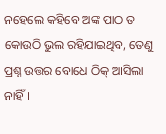ନହେଲେ କହିବେ ଅଙ୍କ ପାଠ ତ କୋଉଠି ଭୁଲ ରହିଯାଇଥିବ, ତେଣୁ ପ୍ରଶ୍ନ ଉତ୍ତର ବୋଧେ ଠିକ୍ ଆସିଲା ନାହିଁ।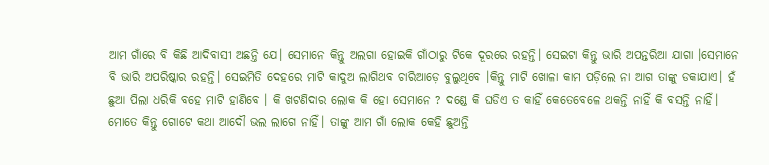ଆମ ଗାଁରେ ବି କିଛି ଆଦିବାସୀ ଅଛନ୍ତି ଯେ। ସେମାନେ କିନ୍ତୁ ଅଲଗା ହୋଇକି ଗାଁଠାରୁ ଟିକେ ଦୂରରେ ରହନ୍ତି। ସେଇଟା କିନ୍ତୁ ଭାରି ଅପନ୍ତରିଆ ଯାଗା ।ସେମାନେ ବି ଭାରି ଅପରିଷ୍କାର ରହନ୍ତି। ସେଇମିତି ଦେହରେ ମାଟି କାଦୁଅ ଲାଗିଥବ ଚାରିଆଡ଼େ ବୁଲୁଥିବେ ।କିନ୍ତୁ ମାଟି ଖୋଳା କାମ ପଡ଼ିଲେ ନା ଆଗ ତାଙ୍କୁ ଡକାଯାଏ। ହଁ ଛୁଆ ପିଲା ଧରିକି ବହେ ମାଟି ହାଣିବେ । କି ଖଟଣିଦାର ଲୋକ କି ହୋ ସେମାନେ ? ଦଣ୍ଡେ କି ଘଡିଏ ତ କାହିଁ କେତେବେଳେ ଥକନ୍ତି ନାହିଁ କି ବସନ୍ତି ନାହିଁ।
ମୋତେ କିନ୍ତୁ ଗୋଟେ କଥା ଆଦୌ ଭଲ ଲାଗେ ନାହିଁ। ତାଙ୍କୁ ଆମ ଗାଁ ଲୋକ କେହି ଛୁଅନ୍ତି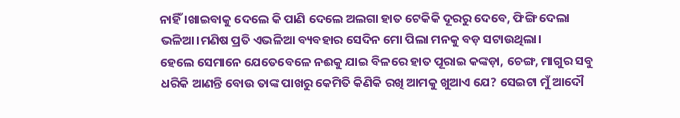ନାହିଁ ।ଖାଇବାକୁ ଦେଲେ କି ପାଣି ଦେଲେ ଅଲଗା ହାତ ଟେକିକି ଦୂରରୁ ଦେବେ, ଫିଙ୍ଗି ଦେଲା ଭଳିଆ।ମଣିଷ ପ୍ରତି ଏଭଳିଆ ବ୍ୟବହାର ସେଦିନ ମୋ ପିଲା ମନକୁ ବଡ଼ ସଟାଉଥିଲା।
ହେଲେ ସେମାନେ ଯେତେବେଳେ ନଈକୁ ଯାଇ ବିଳରେ ହାତ ପୂରାଇ କଙ୍କଡ଼ା, ଚେଙ୍ଗ, ମାଗୁର ସବୁ ଧରିକି ଆଣନ୍ତି ବୋଉ ତାଙ୍କ ପାଖରୁ କେମିତି କିଣିକି ରଖି ଆମକୁ ଖୁଆଏ ଯେ? ସେଇଟା ମୁଁ ଆଦୌ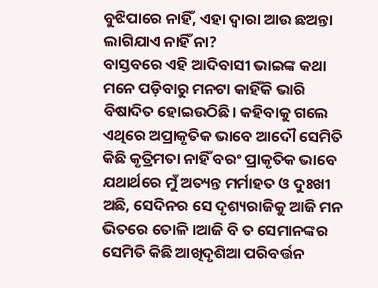ବୁଝିପାରେ ନାହିଁ, ଏହା ଦ୍ଵାରା ଆଉ ଛଅନ୍ତା ଲାଗିଯାଏ ନାହିଁ ନା?
ବାସ୍ତବରେ ଏହି ଆଦିବାସୀ ଭାଇଙ୍କ କଥା ମନେ ପଡ଼ିବାରୁ ମନଟା କାହିଁକି ଭାରି ବିଷାଦିତ ହୋଇଉଠିଛି। କହିବାକୁ ଗଲେ ଏଥିରେ ଅପ୍ରାକୃତିକ ଭାବେ ଆଦୌ ସେମିତି କିଛି କୃତ୍ରିମତା ନାହିଁ ବରଂ ପ୍ରାକୃତିକ ଭାବେ ଯଥାର୍ଥରେ ମୁଁ ଅତ୍ୟନ୍ତ ମର୍ମାହତ ଓ ଦୁଃଖୀ ଅଛି, ସେଦିନର ସେ ଦୃଶ୍ୟରାଜିକୁ ଆଜି ମନ ଭିତରେ ତୋଳି ।ଆଜି ବି ତ ସେମାନଙ୍କର ସେମିତି କିଛି ଆଖିଦୃଶିଆ ପରିବର୍ତ୍ତନ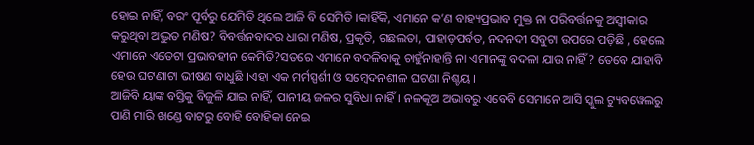ହୋଇ ନାହିଁ, ବରଂ ପୂର୍ବରୁ ଯେମିତି ଥିଲେ ଆଜି ବି ସେମିତି ।କାହିଁକି, ଏମାନେ କ’ଣ ବାହ୍ୟପ୍ରଭାବ ମୁକ୍ତ ନା ପରିବର୍ତ୍ତନକୁ ଅସ୍ୱୀକାର କରୁଥିବା ଅଦ୍ଭୁତ ମଣିଷ? ବିବର୍ତ୍ତନବାଦର ଧାରା ମଣିଷ, ପ୍ରକୃତି, ଗଛଲତା, ପାହାଡ଼ପର୍ବତ, ନଦନଦୀ ସବୁଟା ଉପରେ ପଡ଼ିଛି , ହେଲେ ଏମାନେ ଏତେଟା ପ୍ରଭାବହୀନ କେମିତି?ସତରେ ଏମାନେ ବଦଳିବାକୁ ଚାହୁଁନାହାନ୍ତି ନା ଏମାନଙ୍କୁ ବଦଳା ଯାଉ ନାହିଁ? ତେବେ ଯାହାବି ହେଉ ଘଟଣାଟା ଭୀଷଣ ବାଧୁଛି ।ଏହା ଏକ ମର୍ମସ୍ପର୍ଶୀ ଓ ସମ୍ବେଦନଶୀଳ ଘଟଣା ନିଶ୍ଚୟ ।
ଆଜିବି ୟାଙ୍କ ବସ୍ତିକୁ ବିଜୁଳି ଯାଇ ନାହିଁ, ପାନୀୟ ଜଳର ସୁବିଧା ନାହିଁ। ନଳକୂଅ ଅଭାବରୁ ଏବେବି ସେମାନେ ଆସି ସ୍କୁଲ ଟ୍ୟୁବୱେଲରୁ ପାଣି ମାରି ଖଣ୍ଡେ ବାଟରୁ ବୋହି ବୋହିକା ନେଇ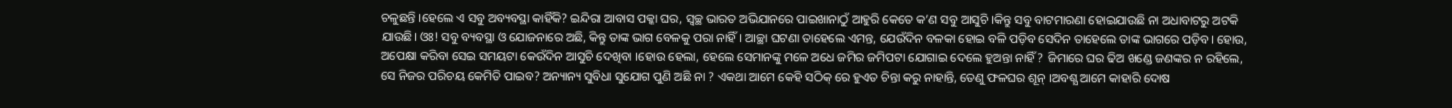ଚଳୁଛନ୍ତି ।ହେଲେ ଏ ସବୁ ଅବ୍ୟବସ୍ଥା କାହିଁକି? ଇନ୍ଦିରା ଆବାସ ପକ୍କା ଘର, ସ୍ଵଚ୍ଛ ଭାରତ ଅଭିଯାନରେ ପାଇଖାନାଠୁଁ ଆହୁରି କେତେ କ’ଣ ସବୁ ଆସୁଚି ।କିନ୍ତୁ ସବୁ ବାଟମାରଣା ହୋଇଯାଉଛି ନା ଅଧାବାଟରୁ ଅଟକି ଯାଉଛି। ଓଃ! ସବୁ ବ୍ୟବସ୍ଥା ଓ ଯୋଜନାରେ ଅଛି, କିନ୍ତୁ ତାଙ୍କ ଭାଗ ବେଳକୁ ପରା ନାହିଁ । ଆଚ୍ଛା ଘଟଣା ତାହେଲେ ଏମନ୍ତ, ଯେଉଁଦିନ ବଳକା ହୋଇ ବଳି ପଡ଼ିବ ସେଦିନ ତାହେଲେ ତାଙ୍କ ଭାଗରେ ପଡ଼ିବ। ହୋଉ, ଅପେକ୍ଷା କରିବା ସେଇ ସମୟଟା କେଉଁଦିନ ଆସୁଚି ଦେଖିବା ।ହୋଉ ହେଲା, ହେଲେ ସେମାନଙ୍କୁ ମଳେ ଅଧେ ଜମିର ଜମିପଟା ଯୋଗାଇ ଦେଲେ ହୁଅନ୍ତା ନାହିଁ? ଜିମାରେ ଘର ଢିଅ ଖଣ୍ଡେ ଜଣଙ୍କର ନ ରହିଲେ, ସେ ନିଜର ପରିଚୟ କେମିତି ପାଇବ? ଅନ୍ୟାନ୍ୟ ସୁବିଧା ସୁଯୋଗ ପୁଣି ଅଛି ନା ? ଏକଥା ଆମେ କେହି ସଠିକ୍ ରେ ହୁଏତ ଚିନ୍ତା କରୁ ନାହାନ୍ତି, ତେଣୁ ଫଳଘର ଶୂନ୍ ।ଅବଶ୍ଯ ଆମେ କାହାରି ଦୋଷ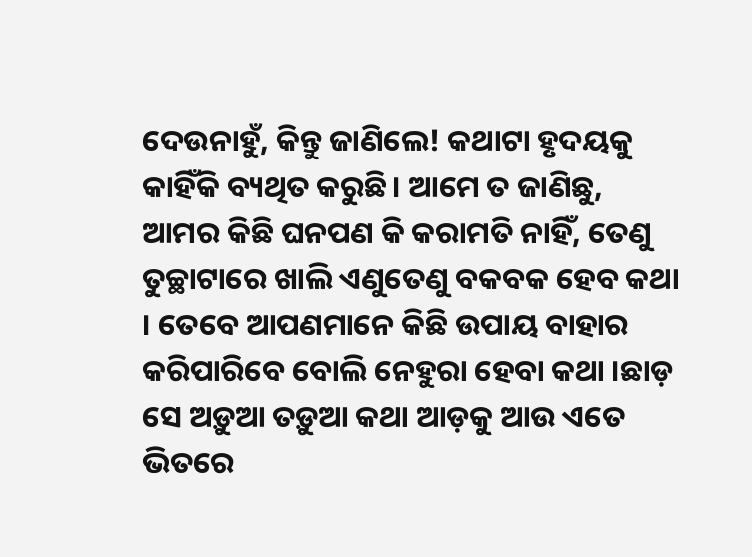ଦେଉନାହୁଁ, କିନ୍ତୁ ଜାଣିଲେ! କଥାଟା ହୃଦୟକୁ କାହିଁକି ବ୍ୟଥିତ କରୁଛି। ଆମେ ତ ଜାଣିଛୁ, ଆମର କିଛି ଘନପଣ କି କରାମତି ନାହିଁ, ତେଣୁ ତୁଚ୍ଛାଟାରେ ଖାଲି ଏଣୁତେଣୁ ବକବକ ହେବ କଥା । ତେବେ ଆପଣମାନେ କିଛି ଉପାୟ ବାହାର କରିପାରିବେ ବୋଲି ନେହୁରା ହେବା କଥା ।ଛାଡ଼ ସେ ଅଡ଼ୁଆ ତଡ଼ୁଆ କଥା ଆଡ଼କୁ ଆଉ ଏତେ ଭିତରେ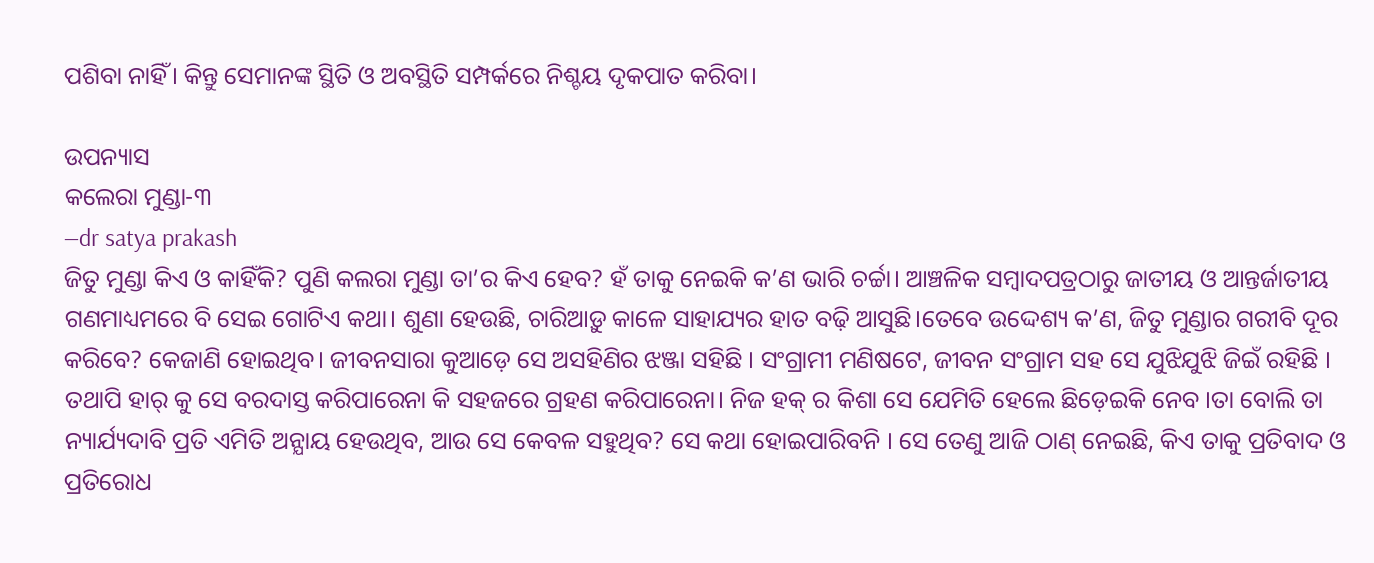ପଶିବା ନାହିଁ। କିନ୍ତୁ ସେମାନଙ୍କ ସ୍ଥିତି ଓ ଅବସ୍ଥିତି ସମ୍ପର୍କରେ ନିଶ୍ଚୟ ଦୃକପାତ କରିବା।

ଉପନ୍ୟାସ
କଲେରା ମୁଣ୍ଡା-୩
—dr satya prakash
ଜିତୁ ମୁଣ୍ଡା କିଏ ଓ କାହିଁକି? ପୁଣି କଲରା ମୁଣ୍ଡା ତା’ର କିଏ ହେବ? ହଁ ତାକୁ ନେଇକି କ’ଣ ଭାରି ଚର୍ଚ୍ଚା। ଆଞ୍ଚଳିକ ସମ୍ବାଦପତ୍ରଠାରୁ ଜାତୀୟ ଓ ଆନ୍ତର୍ଜାତୀୟ ଗଣମାଧ୍ୟମରେ ବି ସେଇ ଗୋଟିଏ କଥା। ଶୁଣା ହେଉଛି, ଚାରିଆଡ଼ୁ କାଳେ ସାହାଯ୍ୟର ହାତ ବଢ଼ି ଆସୁଛି।ତେବେ ଉଦ୍ଦେଶ୍ୟ କ’ଣ, ଜିତୁ ମୁଣ୍ଡାର ଗରୀବି ଦୂର କରିବେ? କେଜାଣି ହୋଇଥିବ। ଜୀବନସାରା କୁଆଡ଼େ ସେ ଅସହିଣିର ଝଞ୍ଜା ସହିଛି । ସଂଗ୍ରାମୀ ମଣିଷଟେ, ଜୀବନ ସଂଗ୍ରାମ ସହ ସେ ଯୁଝିଯୁଝି ଜିଇଁ ରହିଛି । ତଥାପି ହାର୍ କୁ ସେ ବରଦାସ୍ତ କରିପାରେନା କି ସହଜରେ ଗ୍ରହଣ କରିପାରେନା। ନିଜ ହକ୍ ର କିଶା ସେ ଯେମିତି ହେଲେ ଛିଡ଼େଇକି ନେବ ।ତା ବୋଲି ତା ନ୍ୟାର୍ଯ୍ୟଦାବି ପ୍ରତି ଏମିତି ଅନ୍ଯାୟ ହେଉଥିବ, ଆଉ ସେ କେବଳ ସହୁଥିବ? ସେ କଥା ହୋଇପାରିବନି । ସେ ତେଣୁ ଆଜି ଠାଣ୍ ନେଇଛି, କିଏ ତାକୁ ପ୍ରତିବାଦ ଓ ପ୍ରତିରୋଧ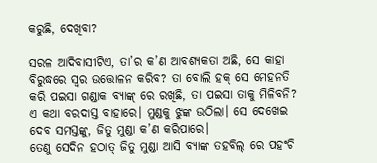କରୁଛି, ଦେଖିବା?

ସରଳ ଆଦିବାସୀଟିଏ, ତା’ର କ’ଣ ଆବଶ୍ୟକତା ଅଛି, ସେ କାହା ବିରୁଦ୍ଧରେ ସ୍ଵର ଉତ୍ତୋଳନ କରିବ? ତା ବୋଲି ହକ୍ ସେ ମେହନତି କରି ପଇସା ଗଣ୍ଡାକ ବ୍ୟାଙ୍କ୍ ରେ ରଖିଛି, ତା ପଇସା ତାକୁ ମିଳିବନି? ଏ କଥା ବରଦାସ୍ତ ବାହାରେ। ମୁଣ୍ଡକୁ ଝୁଙ୍କ ଉଠିଲା। ସେ ଦେଖେଇ ଦେବ ସମସ୍ତଙ୍କୁ, ଜିତୁ ମୁଣ୍ଡା କ’ଣ କରିପାରେ।
ତେଣୁ ସେଦିନ ହଠାତ୍ ଜିତୁ ମୁଣ୍ଡା ଆସି ବ୍ୟାଙ୍କ ତହବିଲ୍ ରେ ପହଂଚି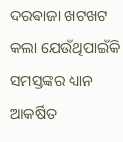ଦରଵାଜା ଖଟଖଟ କଲା ଯେଉଁଥିପାଇଁକି ସମସ୍ତଙ୍କର ଧ୍ୟାନ ଆକର୍ଷିତ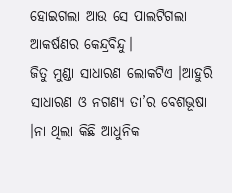ହୋଇଗଲା ଆଉ ସେ ପାଲଟିଗଲା ଆକର୍ଷଣର କେନ୍ଦ୍ରବିନ୍ଦୁ।
ଜିତୁ ମୁଣ୍ଡା ସାଧାରଣ ଲୋକଟିଏ ।ଆହୁରି ସାଧାରଣ ଓ ନଗଣ୍ୟ ତା’ର ବେଶଭୂଷା ।ନା ଥିଲା କିଛି ଆଧୁନିକ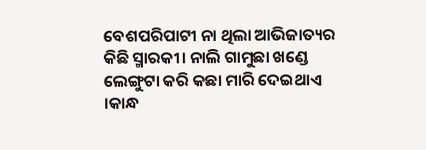ବେଶପରିପାଟୀ ନା ଥିଲା ଆଭିଜାତ୍ୟର କିଛି ସ୍ମାରକୀ। ନାଲି ଗାମୁଛା ଖଣ୍ଡେ ଲେଙ୍ଗୁଟା କରି କଛା ମାରି ଦେଇଥାଏ ।କାନ୍ଧ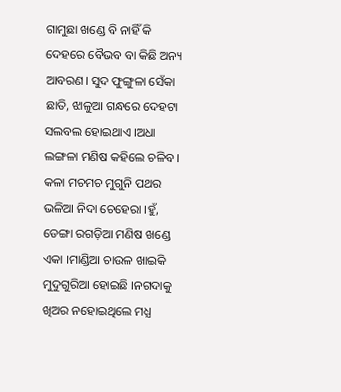ଗାମୁଛା ଖଣ୍ଡେ ବି ନାହିଁ କି ଦେହରେ ବୈଭବ ବା କିଛି ଅନ୍ୟ ଆବରଣ। ସୁଦ ଫୁଙ୍ଗୁଳା ସେଁକା ଛାତି, ଝାଳୁଆ ଗନ୍ଧରେ ଦେହଟା ସଲବଲ ହୋଇଥାଏ ।ଅଧା ଲଙ୍ଗଳା ମଣିଷ କହିଲେ ଚଳିବ। କଳା ମଚମଚ ମୁଗୁନି ପଥର ଭଳିଆ ନିଦା ଚେହେରା ।ହୁଁ, ଡେଙ୍ଗା ରଗଡ଼ିଆ ମଣିଷ ଖଣ୍ଡେ ଏକା ।ମାଣ୍ଡିଆ ଚାଉଳ ଖାଇକି ମୁଦୁଗୁରିଆ ହୋଇଛି ।ନଗଦାକୁ ଖିଅର ନହୋଇଥିଲେ ମଧ୍ଯ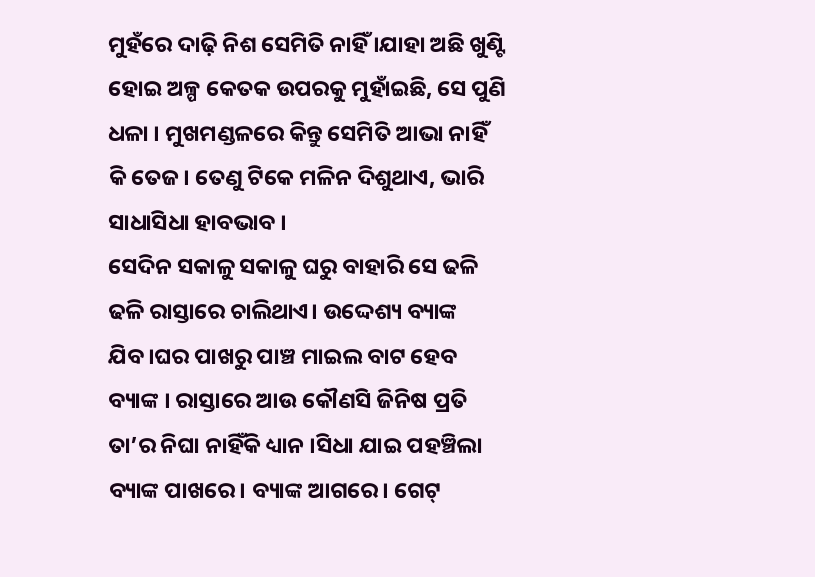ମୁହଁରେ ଦାଢ଼ି ନିଶ ସେମିତି ନାହିଁ ।ଯାହା ଅଛି ଖୁଣ୍ଟି ହୋଇ ଅଳ୍ପ କେତକ ଉପରକୁ ମୁହାଁଇଛି, ସେ ପୁଣି ଧଳା । ମୁଖମଣ୍ଡଳରେ କିନ୍ତୁ ସେମିତି ଆଭା ନାହିଁ କି ତେଜ। ତେଣୁ ଟିକେ ମଳିନ ଦିଶୁଥାଏ, ଭାରି ସାଧାସିଧା ହାବଭାବ ।
ସେଦିନ ସକାଳୁ ସକାଳୁ ଘରୁ ବାହାରି ସେ ଢଳି ଢଳି ରାସ୍ତାରେ ଚାଲିଥାଏ। ଉଦ୍ଦେଶ୍ୟ ବ୍ୟାଙ୍କ ଯିବ।ଘର ପାଖରୁ ପାଞ୍ଚ ମାଇଲ ବାଟ ହେବ ବ୍ୟାଙ୍କ । ରାସ୍ତାରେ ଆଉ କୌଣସି ଜିନିଷ ପ୍ରତି ତା’ର ନିଘା ନାହିଁକି ଧ୍ୟାନ ।ସିଧା ଯାଇ ପହଞ୍ଚିଲା ବ୍ୟାଙ୍କ ପାଖରେ। ବ୍ୟାଙ୍କ ଆଗରେ। ଗେଟ୍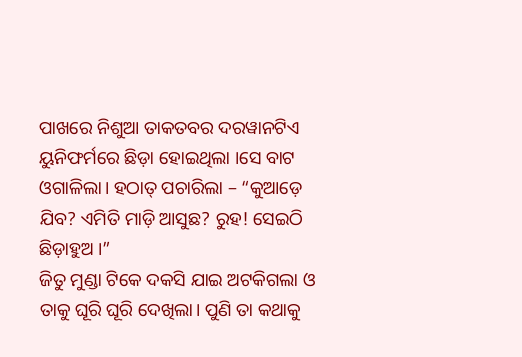ପାଖରେ ନିଶୁଆ ତାକତବର ଦରୱାନଟିଏ ୟୁନିଫର୍ମରେ ଛିଡ଼ା ହୋଇଥିଲା ।ସେ ବାଟ ଓଗାଳିଲା। ହଠାତ୍ ପଚାରିଲା – “କୁଆଡ଼େ ଯିବ? ଏମିତି ମାଡ଼ି ଆସୁଛ? ରୁହ! ସେଇଠି ଛିଡ଼ାହୁଅ ।”
ଜିତୁ ମୁଣ୍ଡା ଟିକେ ଦକସି ଯାଇ ଅଟକିଗଲା ଓ ତାକୁ ଘୂରି ଘୂରି ଦେଖିଲା। ପୁଣି ତା କଥାକୁ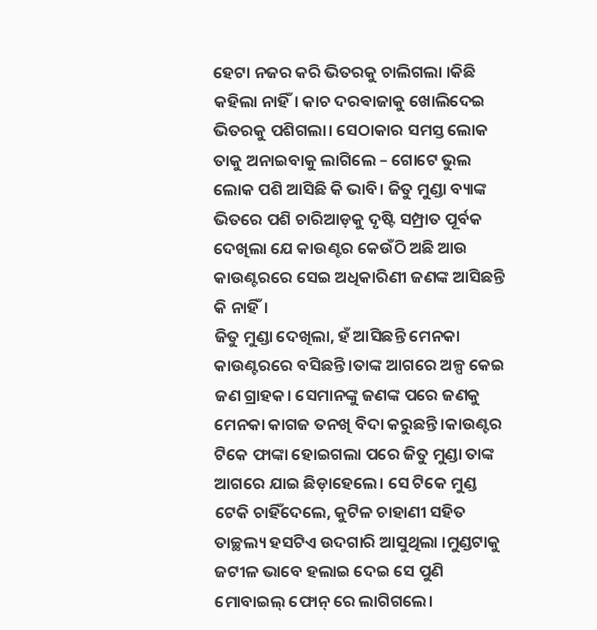ହେଟା ନଜର କରି ଭିତରକୁ ଚାଲିଗଲା ।କିଛି କହିଲା ନାହିଁ। କାଚ ଦରଵାଜାକୁ ଖୋଲିଦେଇ ଭିତରକୁ ପଶିଗଲା। ସେଠାକାର ସମସ୍ତ ଲୋକ ତାକୁ ଅନାଇବାକୁ ଲାଗିଲେ – ଗୋଟେ ଭୁଲ ଲୋକ ପଶି ଆସିଛି କି ଭାବି। ଜିତୁ ମୁଣ୍ଡା ବ୍ୟାଙ୍କ ଭିତରେ ପଶି ଚାରିଆଡ଼କୁ ଦୃଷ୍ଟି ସମ୍ପ୍ରାତ ପୂର୍ବକ ଦେଖିଲା ଯେ କାଉଣ୍ଟର କେଉଁଠି ଅଛି ଆଉ କାଉଣ୍ଟରରେ ସେଇ ଅଧିକାରିଣୀ ଜଣଙ୍କ ଆସିଛନ୍ତି କି ନାହିଁ।
ଜିତୁ ମୁଣ୍ଡା ଦେଖିଲା, ହଁ ଆସିଛନ୍ତି ମେନକା କାଉଣ୍ଟରରେ ବସିଛନ୍ତି ।ତାଙ୍କ ଆଗରେ ଅଳ୍ପ କେଇ ଜଣ ଗ୍ରାହକ। ସେମାନଙ୍କୁ ଜଣଙ୍କ ପରେ ଜଣକୁ ମେନକା କାଗଜ ତନଖି ବିଦା କରୁଛନ୍ତି ।କାଉଣ୍ଟର ଟିକେ ଫାଙ୍କା ହୋଇଗଲା ପରେ ଜିତୁ ମୁଣ୍ଡା ତାଙ୍କ ଆଗରେ ଯାଇ ଛିଡ଼ାହେଲେ। ସେ ଟିକେ ମୁଣ୍ଡ ଟେକି ଚାହିଁଦେଲେ, କୁଟିଳ ଚାହାଣୀ ସହିତ ତାଚ୍ଛଲ୍ୟ ହସଟିଏ ଉଦଗାରି ଆସୁଥିଲା ।ମୁଣ୍ଡଟାକୁ ଜଟୀଳ ଭାବେ ହଲାଇ ଦେଇ ସେ ପୁଣି ମୋବାଇଲ୍ ଫୋନ୍ ରେ ଲାଗିଗଲେ।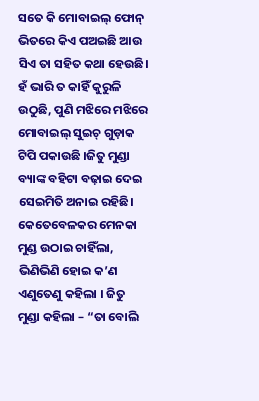ସତେ କି ମୋବାଇଲ୍ ଫୋନ୍ ଭିତରେ କିଏ ପଅଇଛି ଆଉ ସିଏ ତା ସହିତ କଥା ହେଉଛି। ହଁ ଭାରି ତ କାହିଁ କୁରୁଳି ଉଠୁଛି, ପୁଣି ମଝିରେ ମଝିରେ ମୋବାଇଲ୍ ସୁଇଚ୍ ଗୁଡ଼ାକ ଟିପି ପକାଉଛି ।ଜିତୁ ମୁଣ୍ଡା ବ୍ୟାଙ୍କ ବହିଟା ବଢ଼ାଇ ଦେଇ ସେଇମିତି ଅନାଇ ରହିଛି। କେତେବେଳକର ମେନକା ମୁଣ୍ଡ ଉଠାଇ ଚାହିଁଲା, ଭିଣିଭିଣି ହୋଇ କ’ଣ ଏଣୁତେଣୁ କହିଲା । ଜିତୁ ମୁଣ୍ଡା କହିଲା – “ତା ବୋଲି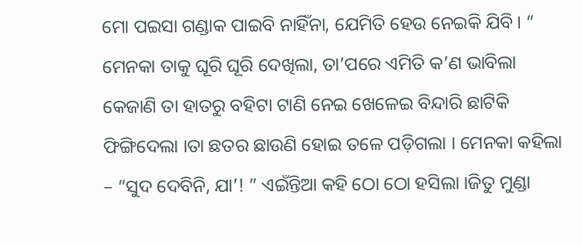ମୋ ପଇସା ଗଣ୍ଡାକ ପାଇବି ନାହିଁନା, ଯେମିତି ହେଉ ନେଇକି ଯିବି। “
ମେନକା ତାକୁ ଘୂରି ଘୂରି ଦେଖିଲା, ତା’ପରେ ଏମିତି କ’ଣ ଭାବିଲା କେଜାଣି ତା ହାତରୁ ବହିଟା ଟାଣି ନେଇ ଖେଳେଇ ବିନ୍ଦାରି ଛାଟିକି ଫିଙ୍ଗିଦେଲା ।ତା ଛତର ଛାଉଣି ହୋଇ ତଳେ ପଡ଼ିଗଲା । ମେନକା କହିଲା – “ସୁଦ ଦେବିନି, ଯା’! ” ଏଇଁନ୍ତିଆ କହି ଠୋ ଠୋ ହସିଲା ।ଜିତୁ ମୁଣ୍ଡା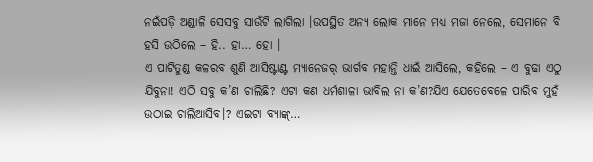ନଇଁପଡ଼ି ଅଣ୍ଡାଳି ସେସବୁ ସାଉଁଟି ଲାଗିଲା ।ଉପସ୍ଥିତ ଅନ୍ୟ ଲୋକ ମାନେ ମଧ୍ଯ ମଜା ନେଲେ, ସେମାନେ ବି ହସି ଉଠିଲେ – ହି.. ହା… ହୋ ।
ଏ ପାଟିତୁଣ୍ଡ କଳରବ ଶୁଣି ଆସିଷ୍ଟାଣ୍ଟ ମ୍ୟାନେଜର୍ ଭାର୍ଗବ ମହାନ୍ତି ଧାଇଁ ଆସିଲେ, କହିଲେ – ଏ ବୁଢା ଏଠୁ ଯିବୁନା! ଏଠି ସବୁ କ’ଣ ଚାଲିଛି? ଏଟା କଣ ଧର୍ମଶାଳା ଭାବିଲ ନା କ’ଣ?ଯିଏ ଯେତେବେଳେ ପାରିବ ମୁହଁ ଉଠାଇ ଚାଲିଆସିବ।? ଏଇଟା ବ୍ୟାଙ୍କ୍…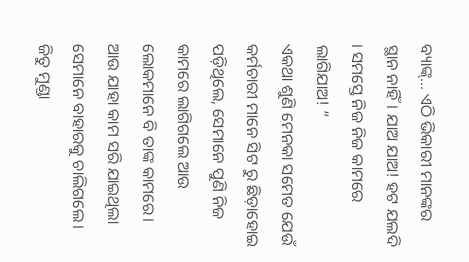ବ୍ୟାଙ୍କ୍… ଏଠି ଭିକାରୀ ମାନଙ୍କର ସ୍ଥାନ ନାହିଁ। ଯାଅ ଯାଅ! ହଟ ଯଲଦି । ସମସ୍ତେ ନିଜ ନିଜ କାମରେ ଲାଗିଯାଅ! “
ଏକଥା ଶୁଣି ମେନକା ସମେତ ଯେଉଁ କର୍ମଚାରୀ ମାନେ ସିଟ ରୁ ଛିଡ଼ାହୋଇ ପଡ଼ିଥିଲେ, ସେମାନେ ପୁଣି ନିଜ କାମରେ ଲାଗିଗଲେ ଆଉ ଲୋକମାନେ ବି ତାଙ୍କ କାମରେ। ଆଉ ଯାହା କାମ ସରି ଯାଇଥିଲା ସେମାନେ ବାହାରକୁ ଚାଲିଗଲେ। ଜିତୁ ମୁଣ୍ଡା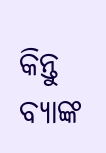କିନ୍ତୁ ବ୍ୟାଙ୍କ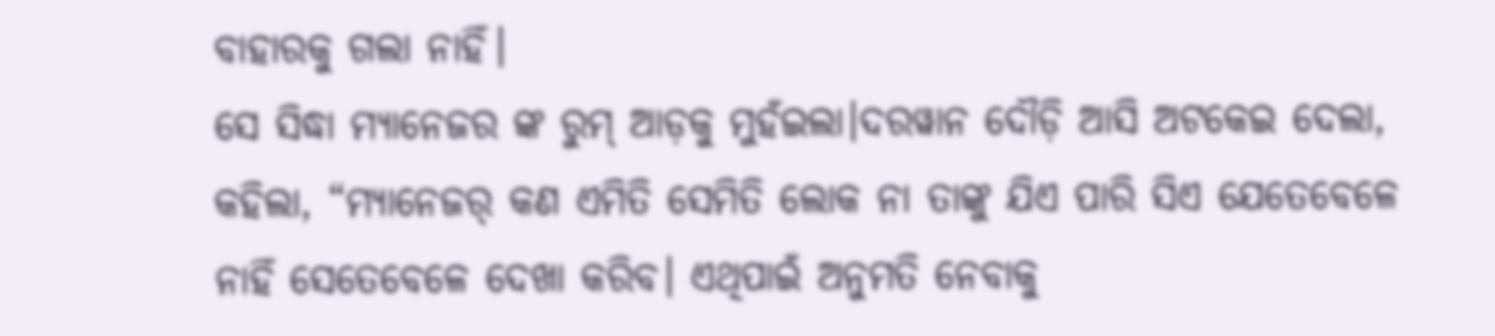ବାହାରକୁ ଗଲା ନାହିଁ।
ସେ ସିଦ୍ଧା ମ୍ୟାନେଜର ଙ୍କ ରୁମ୍ ଆଡ଼କୁ ମୁହଁଇଲା।ଦରୱାନ ଦୌଡ଼ି ଆସି ଅଟକେଇ ଦେଲା, କହିଲା, “ମ୍ୟାନେଜର୍ କଣ ଏମିତି ସେମିତି ଲୋକ ନା ତାଙ୍କୁ ଯିଏ ପାରି ସିଏ ଯେତେବେଳେ ନାହିଁ ସେତେବେଳେ ଦେଖା କରିବ। ଏଥିପାଇଁ ଅନୁମତି ନେବାକୁ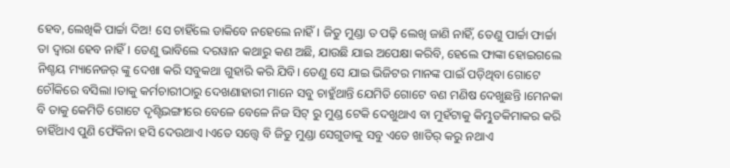ହେବ, ଲେଖିକି ପାର୍ଚ୍ଚା ଦିଅ! ସେ ଚାହିଁଲେ ଡାକିବେ ନହେଲେ ନାହିଁ। ଜିତୁ ମୁଣ୍ଡା ତ ପଢ଼ି ଲେଖି ଜାଣି ନାହିଁ, ତେଣୁ ପାର୍ଚ୍ଚା ଫାର୍ଚ୍ଚା ତା ଦ୍ଵାରା ହେବ ନାହିଁ। ତେଣୁ ଭାବିଲେ ଦରୱାନ କଥାରୁ କଣ ଅଛି, ଯାଉଛି ଯାଇ ଅପେକ୍ଷା କରିବି, ହେଲେ ଫାଙ୍କା ହୋଇଗଲେ ନିଶ୍ଚୟ ମ୍ୟାନେଜର୍ ଙ୍କୁ ଦେଖା କରି ସବୁକଥା ଗୁହାରି କରି ଯିବି। ତେଣୁ ସେ ଯାଇ ଭିଜିଟର ମାନଙ୍କ ପାଇଁ ପଡ଼ିଥିବା ଗୋଟେ ଚୌକିରେ ବସିଲା ।ତାକୁ କର୍ମଚାରୀଠାରୁ ଦେଖଣାହାରୀ ମାନେ ସବୁ ଚାହୁଁଥାନ୍ତି ଯେମିତି ଗୋଟେ ବଣ ମଣିଷ ଦେଖୁଛନ୍ତି ।ମେନକା ବି ତାକୁ କେମିତି ଗୋଟେ ଦୃଶ୍ଟିଭଙ୍ଗୀରେ ବେଳେ ବେଳେ ନିଜ ସିଟ୍ ରୁ ମୁଣ୍ଡ ଟେକି ଦେଖୁଥାଏ ବା ମୁହଁଟାକୁ କିମ୍ଭୁତକିମାକର କରି ଚାହିଁଥାଏ ପୁଣି ଫେଁକିନା ହସି ଦେଉଥାଏ ।ଏତେ ସତ୍ତ୍ୱେ ବି ଜିତୁ ମୁଣ୍ଡା ସେଗୁଡାକୁ ସବୁ ଏତେ ଖାତିର୍ କରୁ ନଥାଏ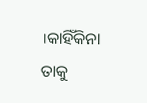।କାହିଁକିନା ତାକୁ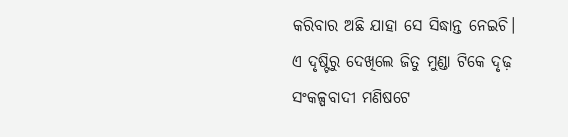କରିବାର ଅଛି ଯାହା ସେ ସିଦ୍ଧାନ୍ତ ନେଇଚି। ଏ ଦୃଷ୍ଟିରୁ ଦେଖିଲେ ଜିତୁ ମୁଣ୍ଡା ଟିକେ ଦୃଢ଼ ସଂକଳ୍ପବାଦୀ ମଣିଷଟେ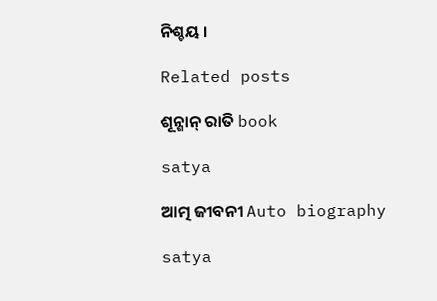ନିଶ୍ଚୟ ।

Related posts

ଶୂନ୍ଶାନ୍ ରାତି book

satya

ଆତ୍ମ ଜୀବନୀ Auto biography

satya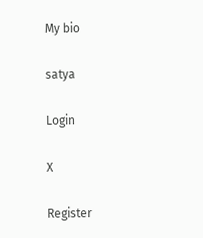My bio

satya

Login

X

Register